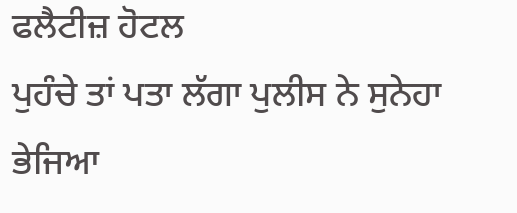ਫਲੈਟੀਜ਼ ਹੋਟਲ
ਪੁਹੰਚੇ ਤਾਂ ਪਤਾ ਲੱਗਾ ਪੁਲੀਸ ਨੇ ਸੁਨੇਹਾ ਭੇਜਿਆ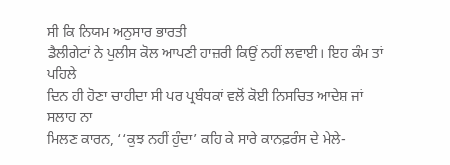ਸੀ ਕਿ ਨਿਯਮ ਅਨੁਸਾਰ ਭਾਰਤੀ
ਡੈਲੀਗੇਟਾਂ ਨੇ ਪੁਲੀਸ ਕੋਲ ਆਪਣੀ ਹਾਜ਼ਰੀ ਕਿਉਂ ਨਹੀਂ ਲਵਾਈ। ਇਹ ਕੰਮ ਤਾਂ ਪਹਿਲੇ
ਦਿਨ ਹੀ ਹੋਣਾ ਚਾਹੀਦਾ ਸੀ ਪਰ ਪ੍ਰਬੰਧਕਾਂ ਵਲੋਂ ਕੋਈ ਨਿਸਚਿਤ ਆਦੇਸ਼ ਜਾਂ ਸਲਾਹ ਨਾ
ਮਿਲਣ ਕਾਰਨ, ‘‘ਕੁਝ ਨਹੀਂ ਹੁੰਦਾ’ ਕਹਿ ਕੇ ਸਾਰੇ ਕਾਨਫ਼ਰੰਸ ਦੇ ਮੇਲੇ-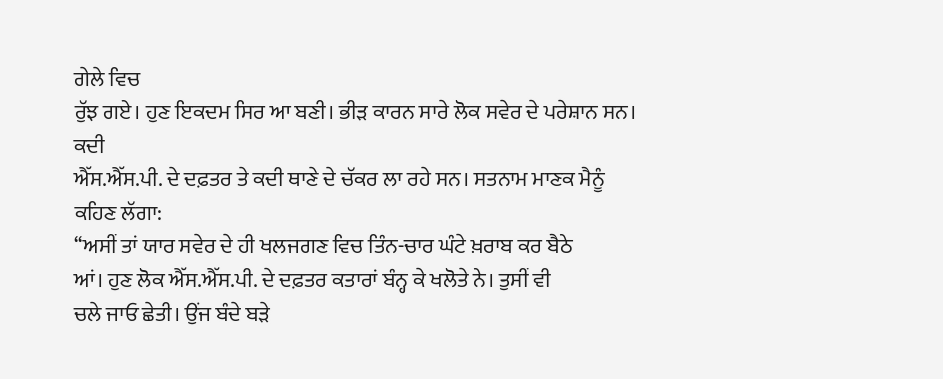ਗੇਲੇ ਵਿਚ
ਰੁੱਝ ਗਏ। ਹੁਣ ਇਕਦਮ ਸਿਰ ਆ ਬਣੀ। ਭੀੜ ਕਾਰਨ ਸਾਰੇ ਲੋਕ ਸਵੇਰ ਦੇ ਪਰੇਸ਼ਾਨ ਸਨ। ਕਦੀ
ਐੱਸ.ਐੱਸ.ਪੀ. ਦੇ ਦਫ਼ਤਰ ਤੇ ਕਦੀ ਥਾਣੇ ਦੇ ਚੱਕਰ ਲਾ ਰਹੇ ਸਨ। ਸਤਨਾਮ ਮਾਣਕ ਮੈਨੂੰ
ਕਹਿਣ ਲੱਗਾ:
‘‘ਅਸੀਂ ਤਾਂ ਯਾਰ ਸਵੇਰ ਦੇ ਹੀ ਖਲਜਗਣ ਵਿਚ ਤਿੰਨ-ਚਾਰ ਘੰਟੇ ਖ਼ਰਾਬ ਕਰ ਬੈਠੇ
ਆਂ। ਹੁਣ ਲੋਕ ਐੱਸ.ਐੱਸ.ਪੀ. ਦੇ ਦਫ਼ਤਰ ਕਤਾਰਾਂ ਬੰਨ੍ਹ ਕੇ ਖਲੋਤੇ ਨੇ। ਤੁਸੀਂ ਵੀ
ਚਲੇ ਜਾਓ ਛੇਤੀ। ਉਂਜ ਬੰਦੇ ਬੜੇ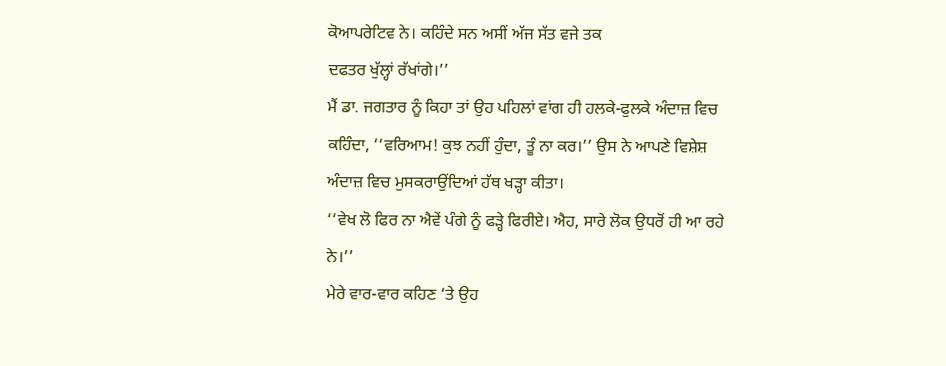ਕੋਆਪਰੇਟਿਵ ਨੇ। ਕਹਿੰਦੇ ਸਨ ਅਸੀਂ ਅੱਜ ਸੱਤ ਵਜੇ ਤਕ
ਦਫਤਰ ਖੁੱਲ੍ਹਾਂ ਰੱਖਾਂਗੇ।’’
ਮੈਂ ਡਾ. ਜਗਤਾਰ ਨੂੰ ਕਿਹਾ ਤਾਂ ਉਹ ਪਹਿਲਾਂ ਵਾਂਗ ਹੀ ਹਲਕੇ-ਫੁਲਕੇ ਅੰਦਾਜ਼ ਵਿਚ
ਕਹਿੰਦਾ, ‘‘ਵਰਿਆਮ! ਕੁਝ ਨਹੀਂ ਹੁੰਦਾ, ਤੂੰ ਨਾ ਕਰ।’’ ਉਸ ਨੇ ਆਪਣੇ ਵਿਸ਼ੇਸ਼
ਅੰਦਾਜ਼ ਵਿਚ ਮੁਸਕਰਾਉਂਦਿਆਂ ਹੱਥ ਖੜ੍ਹਾ ਕੀਤਾ।
‘‘ਵੇਖ ਲੋ ਫਿਰ ਨਾ ਐਵੇਂ ਪੰਗੇ ਨੂੰ ਫੜ੍ਹੇ ਫਿਰੀਏ। ਐਹ, ਸਾਰੇ ਲੋਕ ਉਧਰੋਂ ਹੀ ਆ ਰਹੇ
ਨੇ।’’
ਮੇਰੇ ਵਾਰ-ਵਾਰ ਕਹਿਣ ‘ਤੇ ਉਹ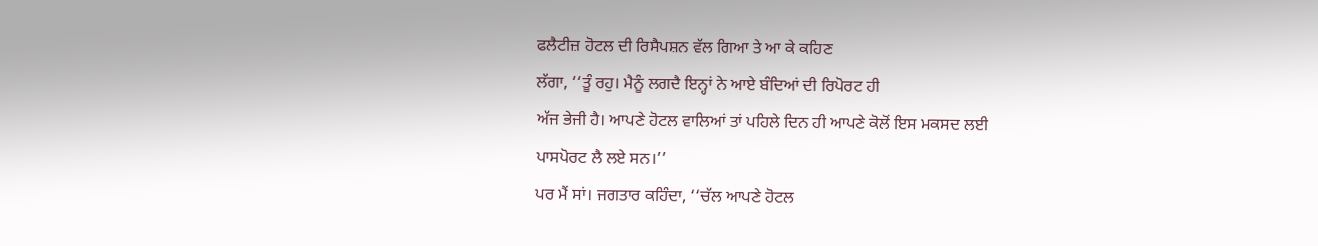ਫਲੈਟੀਜ਼ ਹੋਟਲ ਦੀ ਰਿਸੈਪਸ਼ਨ ਵੱਲ ਗਿਆ ਤੇ ਆ ਕੇ ਕਹਿਣ
ਲੱਗਾ, ‘‘ਤੂੰ ਰਹੁ। ਮੈਨੂੰ ਲਗਦੈ ਇਨ੍ਹਾਂ ਨੇ ਆਏ ਬੰਦਿਆਂ ਦੀ ਰਿਪੋਰਟ ਹੀ
ਅੱਜ ਭੇਜੀ ਹੈ। ਆਪਣੇ ਹੋਟਲ ਵਾਲਿਆਂ ਤਾਂ ਪਹਿਲੇ ਦਿਨ ਹੀ ਆਪਣੇ ਕੋਲੋਂ ਇਸ ਮਕਸਦ ਲਈ
ਪਾਸਪੋਰਟ ਲੈ ਲਏ ਸਨ।’’
ਪਰ ਮੈਂ ਸਾਂ। ਜਗਤਾਰ ਕਹਿੰਦਾ, ‘‘ਚੱਲ ਆਪਣੇ ਹੋਟਲ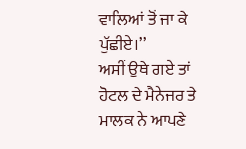ਵਾਲਿਆਂ ਤੋਂ ਜਾ ਕੇ
ਪੁੱਛੀਏ।’’
ਅਸੀਂ ਉਥੇ ਗਏ ਤਾਂ ਹੋਟਲ ਦੇ ਮੈਨੇਜਰ ਤੇ ਮਾਲਕ ਨੇ ਆਪਣੇ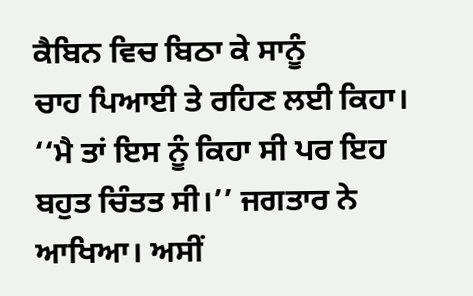ਕੈਬਿਨ ਵਿਚ ਬਿਠਾ ਕੇ ਸਾਨੂੰ
ਚਾਹ ਪਿਆਈ ਤੇ ਰਹਿਣ ਲਈ ਕਿਹਾ।
‘‘ਮੈ ਤਾਂ ਇਸ ਨੂੰ ਕਿਹਾ ਸੀ ਪਰ ਇਹ ਬਹੁਤ ਚਿੰਤਤ ਸੀ।’’ ਜਗਤਾਰ ਨੇ ਆਖਿਆ। ਅਸੀਂ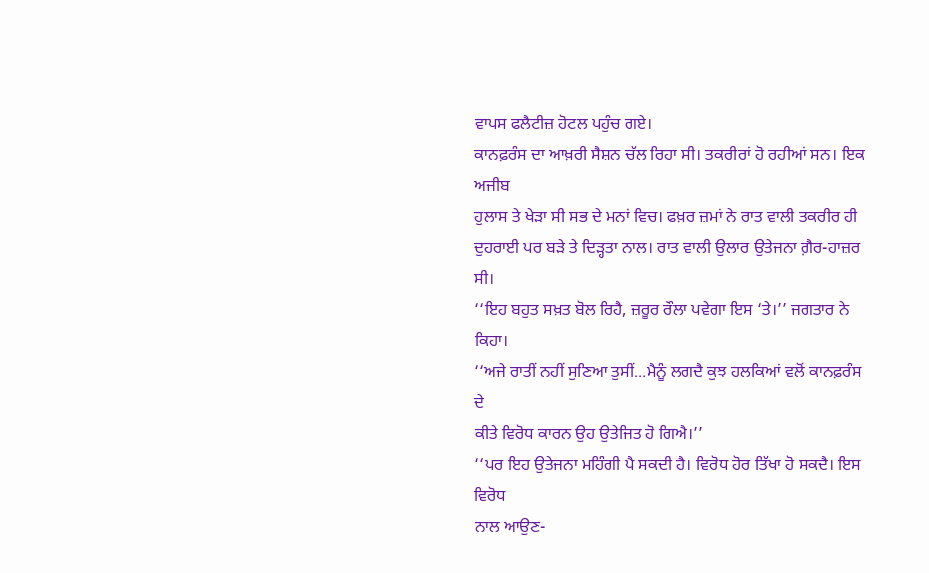ਵਾਪਸ ਫਲੈਟੀਜ਼ ਹੋਟਲ ਪਹੁੰਚ ਗਏ।
ਕਾਨਫ਼ਰੰਸ ਦਾ ਆਖ਼ਰੀ ਸੈਸ਼ਨ ਚੱਲ ਰਿਹਾ ਸੀ। ਤਕਰੀਰਾਂ ਹੋ ਰਹੀਆਂ ਸਨ। ਇਕ ਅਜੀਬ
ਹੁਲਾਸ ਤੇ ਖੇੜਾ ਸੀ ਸਭ ਦੇ ਮਨਾਂ ਵਿਚ। ਫਖ਼ਰ ਜ਼ਮਾਂ ਨੇ ਰਾਤ ਵਾਲੀ ਤਕਰੀਰ ਹੀ
ਦੁਹਰਾਈ ਪਰ ਬੜੇ ਤੇ ਦਿੜ੍ਹਤਾ ਨਾਲ। ਰਾਤ ਵਾਲੀ ਉਲਾਰ ਉਤੇਜਨਾ ਗ਼ੈਰ-ਹਾਜ਼ਰ
ਸੀ।
‘‘ਇਹ ਬਹੁਤ ਸਖ਼ਤ ਬੋਲ ਰਿਹੈ, ਜ਼ਰੂਰ ਰੌਲਾ ਪਵੇਗਾ ਇਸ ‘ਤੇ।’’ ਜਗਤਾਰ ਨੇ ਕਿਹਾ।
‘‘ਅਜੇ ਰਾਤੀਂ ਨਹੀਂ ਸੁਣਿਆ ਤੁਸੀਂ...ਮੈਨੂੰ ਲਗਦੈ ਕੁਝ ਹਲਕਿਆਂ ਵਲੋਂ ਕਾਨਫ਼ਰੰਸ ਦੇ
ਕੀਤੇ ਵਿਰੋਧ ਕਾਰਨ ਉਹ ਉਤੇਜਿਤ ਹੋ ਗਿਐ।’’
‘‘ਪਰ ਇਹ ਉਤੇਜਨਾ ਮਹਿੰਗੀ ਪੈ ਸਕਦੀ ਹੈ। ਵਿਰੋਧ ਹੋਰ ਤਿੱਖਾ ਹੋ ਸਕਦੈ। ਇਸ ਵਿਰੋਧ
ਨਾਲ ਆਉਣ-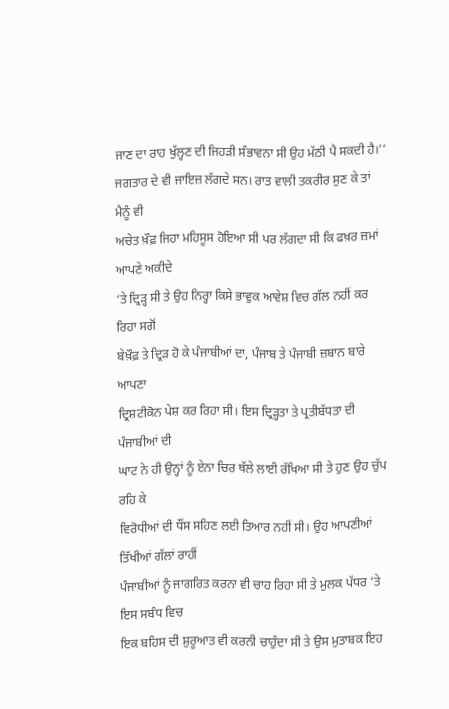ਜਾਣ ਦਾ ਰਾਹ ਖੁੱਲ੍ਹਣ ਦੀ ਜਿਹੜੀ ਸੰਭਾਵਨਾ ਸੀ ਉਹ ਮੱਠੀ ਪੈ ਸਕਦੀ ਹੈ।’’
ਜਗਤਾਰ ਦੇ ਵੀ ਜਾਇਜ਼ ਲੱਗਦੇ ਸਨ। ਰਾਤ ਵਾਲੀ ਤਕਰੀਰ ਸੁਣ ਕੇ ਤਾਂ ਮੈਨੂੰ ਵੀ
ਅਚੇਤ ਖ਼ੌਫ਼ ਜਿਹਾ ਮਹਿਸੂਸ ਹੋਇਆ ਸੀ ਪਰ ਲੱਗਦਾ ਸੀ ਕਿ ਫਖ਼ਰ ਜ਼ਮਾਂ ਆਪਣੇ ਅਕੀਦੇ
‘ਤੇ ਦ੍ਰਿੜ੍ਹ ਸੀ ਤੇ ਉਹ ਨਿਰ੍ਹਾ ਕਿਸੇ ਭਾਵੁਕ ਆਵੇਸ਼ ਵਿਚ ਗੱਲ ਨਹੀਂ ਕਰ ਰਿਹਾ ਸਗੋਂ
ਬੇਖ਼ੌਫ਼ ਤੇ ਦ੍ਰਿੜ ਹੋ ਕੇ ਪੰਜਾਬੀਆਂ ਦਾ, ਪੰਜਾਬ ਤੇ ਪੰਜਾਬੀ ਜ਼ਬਾਨ ਬਾਰੇ ਆਪਣਾ
ਦ੍ਰਿਸ਼ਟੀਕੋਨ ਪੇਸ਼ ਕਰ ਰਿਹਾ ਸੀ। ਇਸ ਦ੍ਰਿੜ੍ਹਤਾ ਤੇ ਪ੍ਰਤੀਬੱਧਤਾ ਦੀ ਪੰਜਾਬੀਆਂ ਦੀ
ਘਾਟ ਨੇ ਹੀ ਉਨ੍ਹਾਂ ਨੂੰ ਏਨਾ ਚਿਰ ਥੱਲੇ ਲਾਈ ਰੱਖਿਆ ਸੀ ਤੇ ਹੁਣ ਉਹ ਚੁੱਪ ਰਹਿ ਕੇ
ਵਿਰੋਧੀਆਂ ਦੀ ਧੌਂਸ ਸਹਿਣ ਲਈ ਤਿਆਰ ਨਹੀਂ ਸੀ। ਉਹ ਆਪਣੀਆਂ ਤਿੱਖੀਆਂ ਗੱਲਾਂ ਰਾਹੀਂ
ਪੰਜਾਬੀਆਂ ਨੂੰ ਜਾਗਰਿਤ ਕਰਨਾ ਵੀ ਚਾਹ ਰਿਹਾ ਸੀ ਤੇ ਮੁਲਕ ਪੱਧਰ ‘ਤੇ ਇਸ ਸਬੰਧ ਵਿਚ
ਇਕ ਬਹਿਸ ਦੀ ਸ਼ੁਰੂਆਤ ਵੀ ਕਰਨੀ ਚਾਹੁੰਦਾ ਸੀ ਤੇ ਉਸ ਮੁਤਾਬਕ ਇਹ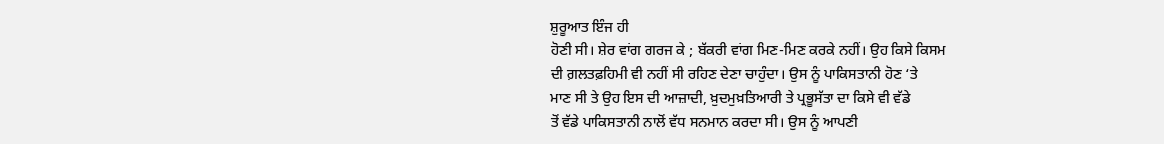ਸ਼ੁਰੂਆਤ ਇੰਜ ਹੀ
ਹੋਣੀ ਸੀ। ਸ਼ੇਰ ਵਾਂਗ ਗਰਜ ਕੇ ; ਬੱਕਰੀ ਵਾਂਗ ਮਿਣ-ਮਿਣ ਕਰਕੇ ਨਹੀਂ। ਉਹ ਕਿਸੇ ਕਿਸਮ
ਦੀ ਗ਼ਲਤਫ਼ਹਿਮੀ ਵੀ ਨਹੀਂ ਸੀ ਰਹਿਣ ਦੇਣਾ ਚਾਹੁੰਦਾ। ਉਸ ਨੂੰ ਪਾਕਿਸਤਾਨੀ ਹੋਣ ‘ਤੇ
ਮਾਣ ਸੀ ਤੇ ਉਹ ਇਸ ਦੀ ਆਜ਼ਾਦੀ, ਖ਼ੁਦਮੁਖ਼ਤਿਆਰੀ ਤੇ ਪ੍ਰਭੂਸੱਤਾ ਦਾ ਕਿਸੇ ਵੀ ਵੱਡੇ
ਤੋਂ ਵੱਡੇ ਪਾਕਿਸਤਾਨੀ ਨਾਲੋਂ ਵੱਧ ਸਨਮਾਨ ਕਰਦਾ ਸੀ। ਉਸ ਨੂੰ ਆਪਣੀ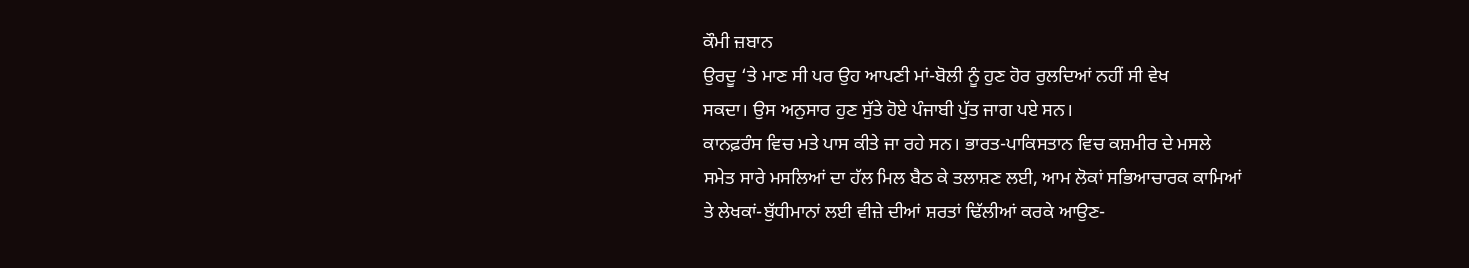ਕੌਮੀ ਜ਼ਬਾਨ
ਉਰਦੂ ‘ਤੇ ਮਾਣ ਸੀ ਪਰ ਉਹ ਆਪਣੀ ਮਾਂ-ਬੋਲੀ ਨੂੰ ਹੁਣ ਹੋਰ ਰੁਲਦਿਆਂ ਨਹੀਂ ਸੀ ਵੇਖ
ਸਕਦਾ। ਉਸ ਅਨੁਸਾਰ ਹੁਣ ਸੁੱਤੇ ਹੋਏ ਪੰਜਾਬੀ ਪੁੱਤ ਜਾਗ ਪਏ ਸਨ।
ਕਾਨਫ਼ਰੰਸ ਵਿਚ ਮਤੇ ਪਾਸ ਕੀਤੇ ਜਾ ਰਹੇ ਸਨ। ਭਾਰਤ-ਪਾਕਿਸਤਾਨ ਵਿਚ ਕਸ਼ਮੀਰ ਦੇ ਮਸਲੇ
ਸਮੇਤ ਸਾਰੇ ਮਸਲਿਆਂ ਦਾ ਹੱਲ ਮਿਲ ਬੈਠ ਕੇ ਤਲਾਸ਼ਣ ਲਈ, ਆਮ ਲੋਕਾਂ ਸਭਿਆਚਾਰਕ ਕਾਮਿਆਂ
ਤੇ ਲੇਖਕਾਂ-ਬੁੱਧੀਮਾਨਾਂ ਲਈ ਵੀਜ਼ੇ ਦੀਆਂ ਸ਼ਰਤਾਂ ਢਿੱਲੀਆਂ ਕਰਕੇ ਆਉਣ-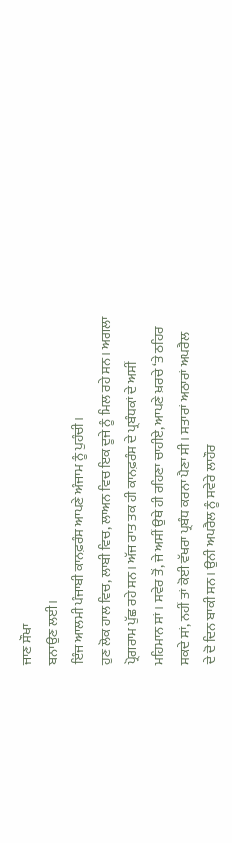ਜਾਣ ਸੌਖਾ
ਬਨਾਉਣ ਲਈ।
ਇੰਜ ਆਲਮੀ ਪੰਜਾਬੀ ਕਾਨਫ਼ਰੰਸ ਆਪਣੇ ਅੰਜਾਮ ਨੂੰ ਪੁਹੰਚੀ।
ਹੁਣ ਲੋਕ ਹਾਲ ਵਿਚ, ਲਾਬੀ ਵਿਚ, ਲਾਅਨ ਵਿਚ ਇਕ ਦੂਜੇ ਨੂੰ ਮਿਲ ਰਹੇ ਸਨ। ਅਗਲਾ
ਪ੍ਰੋਗਰਾਮ ਪੁੱਛ ਰਹੇ ਸਨ। ਅੱਜ ਰਾਤ ਤਕ ਹੀ ਕਾਨਫ਼ਰੰਸ ਦੇ ਪ੍ਰਬੰਧਕਾਂ ਦੇ ਅਸੀਂ
ਮਹਿਮਾਨ ਸਾਂ। ਸਵੇਰ ਤੋਂ, ਜੇ ਅਸੀਂ ਉਥੇ ਹੀ ਰਹਿਣਾ ਚਾਹੀਏ, ਆਪਣੇ ਖ਼ਰਚੇ ‘ਤੇ ਠਹਿਰ
ਸਕਦੇ ਸਾਂ, ਨਹੀਂ ਤਾਂ ਕੋਈ ਵੱਖਰਾ ਪ੍ਰਬੰਧ ਕਰਨਾ ਪੈਣਾ ਸੀ। ਸਤਾਰਾਂ ਅਠਾਰਾਂ ਅਪਰੈਲ
ਦੇ ਦੋ ਦਿਨ ਬਾਕੀ ਸਨ। ਉਨੀ ਅਪਰੈਲ ਨੂੰ ਸਵੇਰੇ ਲਾਹੌਰ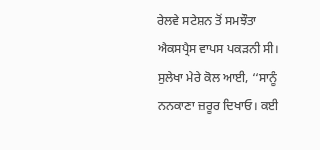ਰੇਲਵੇ ਸਟੇਸ਼ਨ ਤੋਂ ਸਮਝੌਤਾ
ਐਕਸਪ੍ਰੈਸ ਵਾਪਸ ਪਕੜਨੀ ਸੀ।
ਸੁਲੇਖਾ ਮੇਰੇ ਕੋਲ ਆਈ, ‘‘ਸਾਨੂੰ ਨਨਕਾਣਾ ਜ਼ਰੂਰ ਦਿਖਾਓ। ਕਈ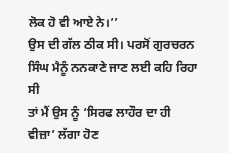ਲੋਕ ਹੋ ਵੀ ਆਏ ਨੇ।’’
ਉਸ ਦੀ ਗੱਲ ਠੀਕ ਸੀ। ਪਰਸੋਂ ਗੁਰਚਰਨ ਸਿੰਘ ਮੈਨੂੰ ਨਨਕਾਣੇ ਜਾਣ ਲਈ ਕਹਿ ਰਿਹਾ ਸੀ
ਤਾਂ ਮੈਂ ਉਸ ਨੂੰ ‘ਸਿਰਫ ਲਾਹੌਰ ਦਾ ਹੀ ਵੀਜ਼ਾ’ ਲੱਗਾ ਹੋਣ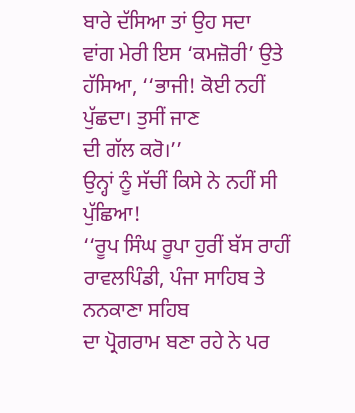ਬਾਰੇ ਦੱਸਿਆ ਤਾਂ ਉਹ ਸਦਾ
ਵਾਂਗ ਮੇਰੀ ਇਸ ‘ਕਮਜ਼ੋਰੀ’ ਉਤੇ ਹੱਸਿਆ, ‘‘ਭਾਜੀ! ਕੋਈ ਨਹੀਂ ਪੁੱਛਦਾ। ਤੁਸੀਂ ਜਾਣ
ਦੀ ਗੱਲ ਕਰੋ।’’
ਉਨ੍ਹਾਂ ਨੂੰ ਸੱਚੀਂ ਕਿਸੇ ਨੇ ਨਹੀਂ ਸੀ ਪੁੱਛਿਆ!
‘‘ਰੂਪ ਸਿੰਘ ਰੂਪਾ ਹੁਰੀਂ ਬੱਸ ਰਾਹੀਂ ਰਾਵਲਪਿੰਡੀ, ਪੰਜਾ ਸਾਹਿਬ ਤੇ ਨਨਕਾਣਾ ਸਹਿਬ
ਦਾ ਪ੍ਰੋਗਰਾਮ ਬਣਾ ਰਹੇ ਨੇ ਪਰ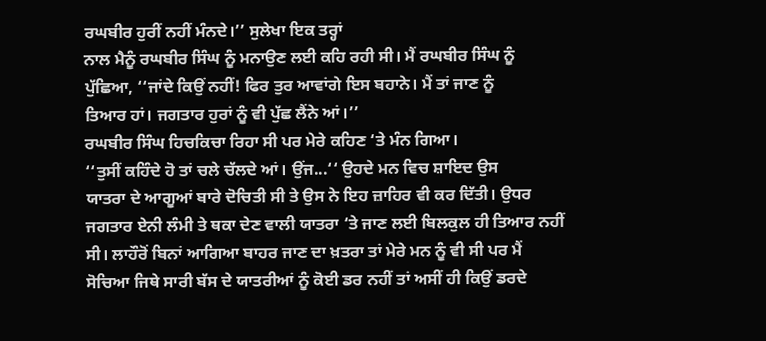ਰਘਬੀਰ ਹੁਰੀਂ ਨਹੀਂ ਮੰਨਦੇ।’’ ਸੁਲੇਖਾ ਇਕ ਤਰ੍ਹਾਂ
ਨਾਲ ਮੈਨੂੰ ਰਘਬੀਰ ਸਿੰਘ ਨੂੰ ਮਨਾਉਣ ਲਈ ਕਹਿ ਰਹੀ ਸੀ। ਮੈਂ ਰਘਬੀਰ ਸਿੰਘ ਨੂੰ
ਪੁੱਛਿਆ, ‘‘ਜਾਂਦੇ ਕਿਉਂ ਨਹੀਂ! ਫਿਰ ਤੁਰ ਆਵਾਂਗੇ ਇਸ ਬਹਾਨੇ। ਮੈਂ ਤਾਂ ਜਾਣ ਨੂੰ
ਤਿਆਰ ਹਾਂ। ਜਗਤਾਰ ਹੁਰਾਂ ਨੂੰ ਵੀ ਪੁੱਛ ਲੈਂਨੇ ਆਂ।’’
ਰਘਬੀਰ ਸਿੰਘ ਹਿਚਕਿਚਾ ਰਿਹਾ ਸੀ ਪਰ ਮੇਰੇ ਕਹਿਣ ‘ਤੇ ਮੰਨ ਗਿਆ।
‘‘ਤੁਸੀਂ ਕਹਿੰਦੇ ਹੋ ਤਾਂ ਚਲੇ ਚੱਲਦੇ ਆਂ। ਉਂਜ...‘‘ ਉਹਦੇ ਮਨ ਵਿਚ ਸ਼ਾਇਦ ਉਸ
ਯਾਤਰਾ ਦੇ ਆਗੂਆਂ ਬਾਰੇ ਦੋਚਿਤੀ ਸੀ ਤੇ ਉਸ ਨੇ ਇਹ ਜ਼ਾਹਿਰ ਵੀ ਕਰ ਦਿੱਤੀ। ਉਧਰ
ਜਗਤਾਰ ਏਨੀ ਲੰਮੀ ਤੇ ਥਕਾ ਦੇਣ ਵਾਲੀ ਯਾਤਰਾ ‘ਤੇ ਜਾਣ ਲਈ ਬਿਲਕੁਲ ਹੀ ਤਿਆਰ ਨਹੀਂ
ਸੀ। ਲਾਹੌਰੋਂ ਬਿਨਾਂ ਆਗਿਆ ਬਾਹਰ ਜਾਣ ਦਾ ਖ਼ਤਰਾ ਤਾਂ ਮੇਰੇ ਮਨ ਨੂੰ ਵੀ ਸੀ ਪਰ ਮੈਂ
ਸੋਚਿਆ ਜਿਥੇ ਸਾਰੀ ਬੱਸ ਦੇ ਯਾਤਰੀਆਂ ਨੂੰ ਕੋਈ ਡਰ ਨਹੀਂ ਤਾਂ ਅਸੀਂ ਹੀ ਕਿਉਂ ਡਰਦੇ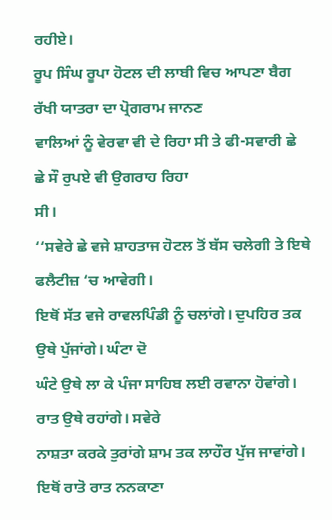ਰਹੀਏ।
ਰੂਪ ਸਿੰਘ ਰੂਪਾ ਹੋਟਲ ਦੀ ਲਾਬੀ ਵਿਚ ਆਪਣਾ ਬੈਗ ਰੱਖੀ ਯਾਤਰਾ ਦਾ ਪ੍ਰੋਗਰਾਮ ਜਾਨਣ
ਵਾਲਿਆਂ ਨੂੰ ਵੇਰਵਾ ਵੀ ਦੇ ਰਿਹਾ ਸੀ ਤੇ ਫੀ-ਸਵਾਰੀ ਛੇ ਛੇ ਸੌ ਰੁਪਏ ਵੀ ਉਗਰਾਹ ਰਿਹਾ
ਸੀ।
‘‘ਸਵੇਰੇ ਛੇ ਵਜੇ ਸ਼ਾਹਤਾਜ ਹੋਟਲ ਤੋਂ ਬੱਸ ਚਲੇਗੀ ਤੇ ਇਥੇ ਫਲੈਟੀਜ਼ ‘ਚ ਆਵੇਗੀ।
ਇਥੋਂ ਸੱਤ ਵਜੇ ਰਾਵਲਪਿੰਡੀ ਨੂੰ ਚਲਾਂਗੇ। ਦੁਪਹਿਰ ਤਕ ਉਥੇ ਪੁੱਜਾਂਗੇ। ਘੰਟਾ ਦੋ
ਘੰਟੇ ਉਥੇ ਲਾ ਕੇ ਪੰਜਾ ਸਾਹਿਬ ਲਈ ਰਵਾਨਾ ਹੋਵਾਂਗੇ। ਰਾਤ ਉਥੇ ਰਹਾਂਗੇ। ਸਵੇਰੇ
ਨਾਸ਼ਤਾ ਕਰਕੇ ਤੁਰਾਂਗੇ ਸ਼ਾਮ ਤਕ ਲਾਹੌਰ ਪੁੱਜ ਜਾਵਾਂਗੇ। ਇਥੋਂ ਰਾਤੋ ਰਾਤ ਨਨਕਾਣਾ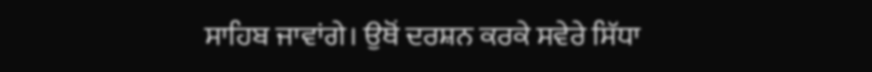ਸਾਹਿਬ ਜਾਵਾਂਗੇ। ਉਥੋਂ ਦਰਸ਼ਨ ਕਰਕੇ ਸਵੇਰੇ ਸਿੱਧਾ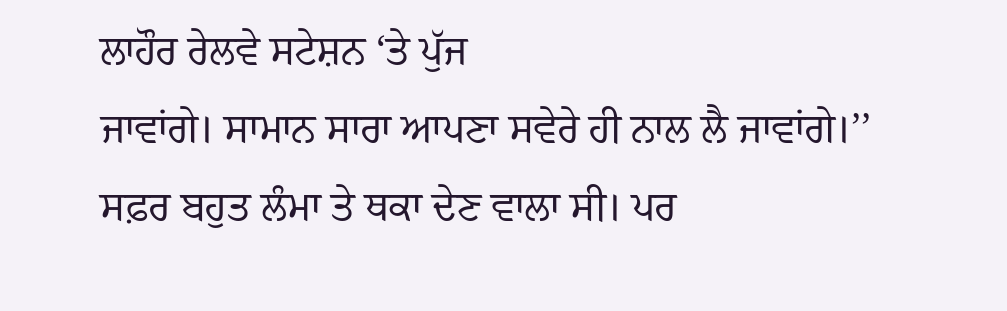ਲਾਹੌਰ ਰੇਲਵੇ ਸਟੇਸ਼ਨ ‘ਤੇ ਪੁੱਜ
ਜਾਵਾਂਗੇ। ਸਾਮਾਨ ਸਾਰਾ ਆਪਣਾ ਸਵੇਰੇ ਹੀ ਨਾਲ ਲੈ ਜਾਵਾਂਗੇ।’’
ਸਫ਼ਰ ਬਹੁਤ ਲੰਮਾ ਤੇ ਥਕਾ ਦੇਣ ਵਾਲਾ ਸੀ। ਪਰ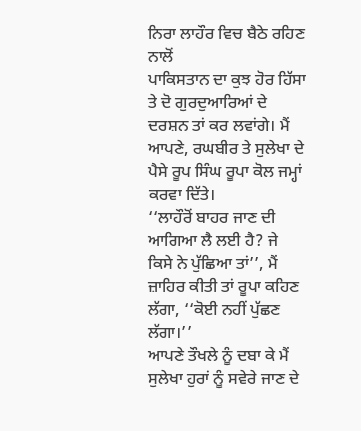ਨਿਰਾ ਲਾਹੌਰ ਵਿਚ ਬੈਠੇ ਰਹਿਣ ਨਾਲੋਂ
ਪਾਕਿਸਤਾਨ ਦਾ ਕੁਝ ਹੋਰ ਹਿੱਸਾ ਤੇ ਦੋ ਗੁਰਦੁਆਰਿਆਂ ਦੇ ਦਰਸ਼ਨ ਤਾਂ ਕਰ ਲਵਾਂਗੇ। ਮੈਂ
ਆਪਣੇ, ਰਘਬੀਰ ਤੇ ਸੁਲੇਖਾ ਦੇ ਪੈਸੇ ਰੂਪ ਸਿੰਘ ਰੂਪਾ ਕੋਲ ਜਮ੍ਹਾਂ ਕਰਵਾ ਦਿੱਤੇ।
‘‘ਲਾਹੌਰੋਂ ਬਾਹਰ ਜਾਣ ਦੀ ਆਗਿਆ ਲੈ ਲਈ ਹੈ? ਜੇ ਕਿਸੇ ਨੇ ਪੁੱਛਿਆ ਤਾਂ’’, ਮੈਂ
ਜ਼ਾਹਿਰ ਕੀਤੀ ਤਾਂ ਰੂਪਾ ਕਹਿਣ ਲੱਗਾ, ‘‘ਕੋਈ ਨਹੀਂ ਪੁੱਛਣ ਲੱਗਾ।’’
ਆਪਣੇ ਤੌਖਲੇ ਨੂੰ ਦਬਾ ਕੇ ਮੈਂ ਸੁਲੇਖਾ ਹੁਰਾਂ ਨੂੰ ਸਵੇਰੇ ਜਾਣ ਦੇ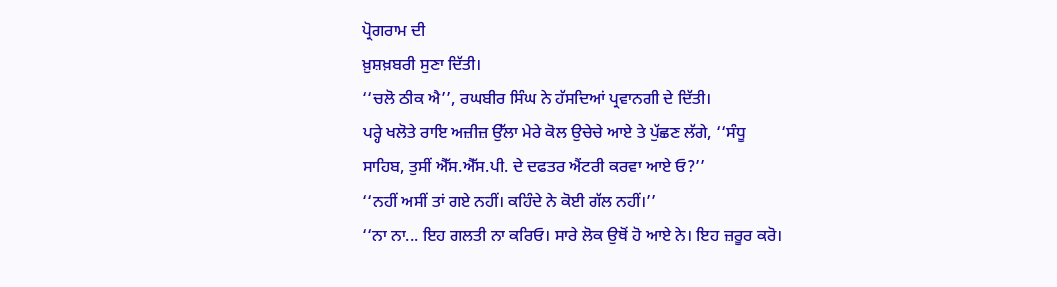ਪ੍ਰੋਗਰਾਮ ਦੀ
ਖ਼ੁਸ਼ਖ਼ਬਰੀ ਸੁਣਾ ਦਿੱਤੀ।
‘‘ਚਲੋ ਠੀਕ ਐ’’, ਰਘਬੀਰ ਸਿੰਘ ਨੇ ਹੱਸਦਿਆਂ ਪ੍ਰਵਾਨਗੀ ਦੇ ਦਿੱਤੀ।
ਪਰ੍ਹੇ ਖਲੋਤੇ ਰਾਇ ਅਜ਼ੀਜ਼ ਉੱਲਾ ਮੇਰੇ ਕੋਲ ਉਚੇਚੇ ਆਏ ਤੇ ਪੁੱਛਣ ਲੱਗੇ, ‘‘ਸੰਧੂ
ਸਾਹਿਬ, ਤੁਸੀਂ ਐੱਸ.ਐੱਸ.ਪੀ. ਦੇ ਦਫਤਰ ਐਂਟਰੀ ਕਰਵਾ ਆਏ ਓ?’’
‘‘ਨਹੀਂ ਅਸੀਂ ਤਾਂ ਗਏ ਨਹੀਂ। ਕਹਿੰਦੇ ਨੇ ਕੋਈ ਗੱਲ ਨਹੀਂ।’’
‘‘ਨਾ ਨਾ... ਇਹ ਗਲਤੀ ਨਾ ਕਰਿਓ। ਸਾਰੇ ਲੋਕ ਉਥੋਂ ਹੋ ਆਏ ਨੇ। ਇਹ ਜ਼ਰੂਰ ਕਰੋ।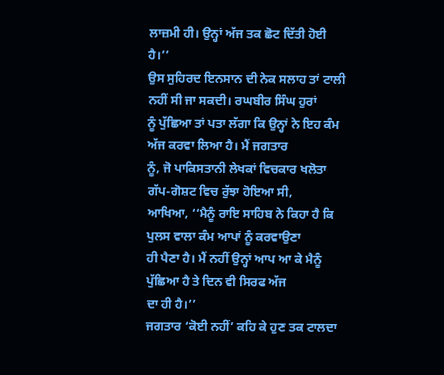ਲਾਜ਼ਮੀ ਹੀ। ਉਨ੍ਹਾਂ ਅੱਜ ਤਕ ਛੋਟ ਦਿੱਤੀ ਹੋਈ ਹੈ।’’
ਉਸ ਸੁਹਿਰਦ ਇਨਸਾਨ ਦੀ ਨੇਕ ਸਲਾਹ ਤਾਂ ਟਾਲੀ ਨਹੀਂ ਸੀ ਜਾ ਸਕਦੀ। ਰਘਬੀਰ ਸਿੰਘ ਹੁਰਾਂ
ਨੂੰ ਪੁੱਛਿਆ ਤਾਂ ਪਤਾ ਲੱਗਾ ਕਿ ਉਨ੍ਹਾਂ ਨੇ ਇਹ ਕੰਮ ਅੱਜ ਕਰਵਾ ਲਿਆ ਹੈ। ਮੈਂ ਜਗਤਾਰ
ਨੂੰ, ਜੋ ਪਾਕਿਸਤਾਨੀ ਲੇਖਕਾਂ ਵਿਚਕਾਰ ਖਲੋਤਾ ਗੱਪ-ਗੋਸ਼ਟ ਵਿਚ ਰੁੱਝਾ ਹੋਇਆ ਸੀ,
ਆਖਿਆ, ‘‘ਮੈਨੂੰ ਰਾਇ ਸਾਹਿਬ ਨੇ ਕਿਹਾ ਹੈ ਕਿ ਪੁਲਸ ਵਾਲਾ ਕੰਮ ਆਪਾਂ ਨੂੰ ਕਰਵਾਉਣਾ
ਹੀ ਪੈਣਾ ਹੈ। ਮੈਂ ਨਹੀਂ ਉਨ੍ਹਾਂ ਆਪ ਆ ਕੇ ਮੈਨੂੰ ਪੁੱਛਿਆ ਹੈ ਤੇ ਦਿਨ ਵੀ ਸਿਰਫ ਅੱਜ
ਦਾ ਹੀ ਹੈ।’’
ਜਗਤਾਰ ‘ਕੋਈ ਨਹੀਂ’ ਕਹਿ ਕੇ ਹੁਣ ਤਕ ਟਾਲਦਾ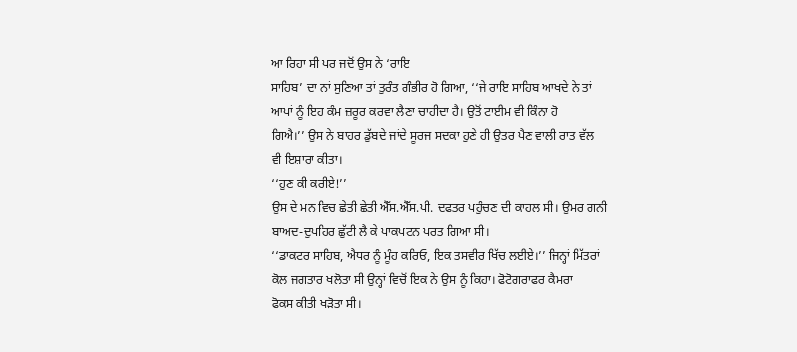ਆ ਰਿਹਾ ਸੀ ਪਰ ਜਦੋਂ ਉਸ ਨੇ ‘ਰਾਇ
ਸਾਹਿਬ’ ਦਾ ਨਾਂ ਸੁਣਿਆ ਤਾਂ ਤੁਰੰਤ ਗੰਭੀਰ ਹੋ ਗਿਆ, ‘‘ਜੇ ਰਾਇ ਸਾਹਿਬ ਆਖਦੇ ਨੇ ਤਾਂ
ਆਪਾਂ ਨੂੰ ਇਹ ਕੰਮ ਜ਼ਰੂਰ ਕਰਵਾ ਲੈਣਾ ਚਾਹੀਦਾ ਹੈ। ਉਤੋਂ ਟਾਈਮ ਵੀ ਕਿੰਨਾ ਹੋ
ਗਿਐ।’’ ਉਸ ਨੇ ਬਾਹਰ ਡੁੱਬਦੇ ਜਾਂਦੇ ਸੂਰਜ ਸਦਕਾ ਹੁਣੇ ਹੀ ਉਤਰ ਪੈਣ ਵਾਲੀ ਰਾਤ ਵੱਲ
ਵੀ ਇਸ਼ਾਰਾ ਕੀਤਾ।
‘‘ਹੁਣ ਕੀ ਕਰੀਏ!’’
ਉਸ ਦੇ ਮਨ ਵਿਚ ਛੇਤੀ ਛੇਤੀ ਐੱਸ.ਐੱਸ.ਪੀ. ਦਫਤਰ ਪਹੁੰਚਣ ਦੀ ਕਾਹਲ ਸੀ। ਉਮਰ ਗਨੀ
ਬਾਅਦ-ਦੁਪਹਿਰ ਛੁੱਟੀ ਲੈ ਕੇ ਪਾਕਪਟਨ ਪਰਤ ਗਿਆ ਸੀ।
‘‘ਡਾਕਟਰ ਸਾਹਿਬ, ਐਧਰ ਨੂੰ ਮੂੰਹ ਕਰਿਓ, ਇਕ ਤਸਵੀਰ ਖਿੱਚ ਲਈਏ।’’ ਜਿਨ੍ਹਾਂ ਮਿੱਤਰਾਂ
ਕੋਲ ਜਗਤਾਰ ਖਲੋਤਾ ਸੀ ਉਨ੍ਹਾਂ ਵਿਚੋਂ ਇਕ ਨੇ ਉਸ ਨੂੰ ਕਿਹਾ। ਫੋਟੋਗਰਾਫਰ ਕੈਮਰਾ
ਫੋਕਸ ਕੀਤੀ ਖੜੋਤਾ ਸੀ।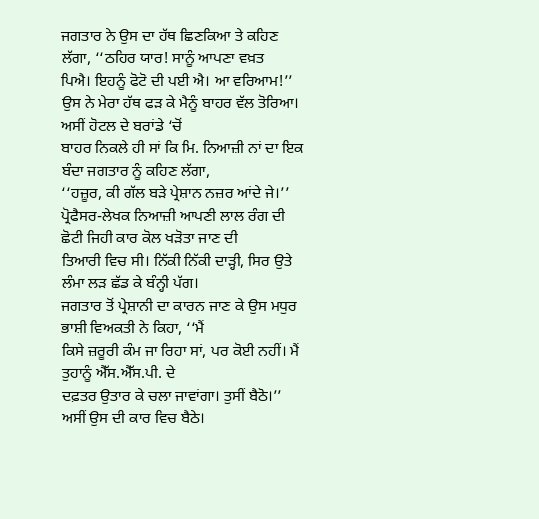ਜਗਤਾਰ ਨੇ ਉਸ ਦਾ ਹੱਥ ਛਿਣਕਿਆ ਤੇ ਕਹਿਣ ਲੱਗਾ, ‘‘ਠਹਿਰ ਯਾਰ! ਸਾਨੂੰ ਆਪਣਾ ਵਖ਼ਤ
ਪਿਐ। ਇਹਨੂੰ ਫੋਟੋ ਦੀ ਪਈ ਐ। ਆ ਵਰਿਆਮ!’’
ਉਸ ਨੇ ਮੇਰਾ ਹੱਥ ਫੜ ਕੇ ਮੈਨੂੰ ਬਾਹਰ ਵੱਲ ਤੋਰਿਆ। ਅਸੀਂ ਹੋਟਲ ਦੇ ਬਰਾਂਡੇ ‘ਚੋਂ
ਬਾਹਰ ਨਿਕਲੇ ਹੀ ਸਾਂ ਕਿ ਮਿ. ਨਿਆਜ਼ੀ ਨਾਂ ਦਾ ਇਕ ਬੰਦਾ ਜਗਤਾਰ ਨੂੰ ਕਹਿਣ ਲੱਗਾ,
‘‘ਹਜ਼ੂਰ, ਕੀ ਗੱਲ ਬੜੇ ਪ੍ਰੇਸ਼ਾਨ ਨਜ਼ਰ ਆਂਦੇ ਜੇ।’’
ਪ੍ਰੋਫੈਸਰ-ਲੇਖਕ ਨਿਆਜ਼ੀ ਆਪਣੀ ਲਾਲ ਰੰਗ ਦੀ ਛੋਟੀ ਜਿਹੀ ਕਾਰ ਕੋਲ ਖੜੋਤਾ ਜਾਣ ਦੀ
ਤਿਆਰੀ ਵਿਚ ਸੀ। ਨਿੱਕੀ ਨਿੱਕੀ ਦਾੜ੍ਹੀ, ਸਿਰ ਉਤੇ ਲੰਮਾ ਲੜ ਛੱਡ ਕੇ ਬੰਨ੍ਹੀ ਪੱਗ।
ਜਗਤਾਰ ਤੋਂ ਪ੍ਰੇਸ਼ਾਨੀ ਦਾ ਕਾਰਨ ਜਾਣ ਕੇ ਉਸ ਮਧੁਰ ਭਾਸ਼ੀ ਵਿਅਕਤੀ ਨੇ ਕਿਹਾ, ‘‘ਮੈਂ
ਕਿਸੇ ਜ਼ਰੂਰੀ ਕੰਮ ਜਾ ਰਿਹਾ ਸਾਂ, ਪਰ ਕੋਈ ਨਹੀਂ। ਮੈਂ ਤੁਹਾਨੂੰ ਐੱਸ.ਐੱਸ.ਪੀ. ਦੇ
ਦਫ਼ਤਰ ਉਤਾਰ ਕੇ ਚਲਾ ਜਾਵਾਂਗਾ। ਤੁਸੀਂ ਬੈਠੋ।’’
ਅਸੀਂ ਉਸ ਦੀ ਕਾਰ ਵਿਚ ਬੈਠੇ।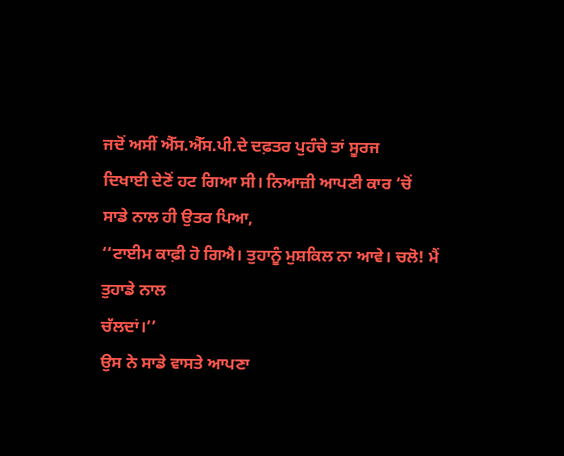ਜਦੋਂ ਅਸੀਂ ਐੱਸ.ਐੱਸ.ਪੀ.ਦੇ ਦਫ਼ਤਰ ਪੁਹੰਚੇ ਤਾਂ ਸੂਰਜ
ਦਿਖਾਈ ਦੇਣੋਂ ਹਟ ਗਿਆ ਸੀ। ਨਿਆਜ਼ੀ ਆਪਣੀ ਕਾਰ ‘ਚੋਂ ਸਾਡੇ ਨਾਲ ਹੀ ਉਤਰ ਪਿਆ,
‘‘ਟਾਈਮ ਕਾਫ਼ੀ ਹੋ ਗਿਐ। ਤੁਹਾਨੂੰ ਮੁਸ਼ਕਿਲ ਨਾ ਆਵੇ। ਚਲੋ! ਮੈਂ ਤੁਹਾਡੇ ਨਾਲ
ਚੱਲਦਾਂ।’’
ਉਸ ਨੇ ਸਾਡੇ ਵਾਸਤੇ ਆਪਣਾ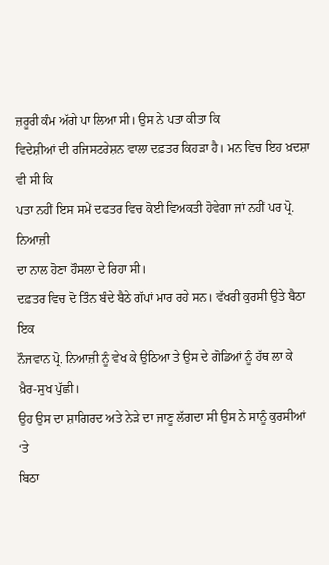ਜ਼ਰੂਰੀ ਕੰਮ ਅੱਗੇ ਪਾ ਲਿਆ ਸੀ। ਉਸ ਨੇ ਪਤਾ ਕੀਤਾ ਕਿ
ਵਿਦੇਸ਼ੀਆਂ ਦੀ ਰਜਿਸਟਰੇਸ਼ਨ ਵਾਲਾ ਦਫ਼ਤਰ ਕਿਹੜਾ ਹੈ। ਮਨ ਵਿਚ ਇਹ ਖ਼ਦਸ਼ਾ ਵੀ ਸੀ ਕਿ
ਪਤਾ ਨਹੀਂ ਇਸ ਸਮੇਂ ਦਫਤਰ ਵਿਚ ਕੋਈ ਵਿਅਕਤੀ ਹੋਵੇਗਾ ਜਾਂ ਨਹੀਂ ਪਰ ਪ੍ਰੋ. ਨਿਆਜ਼ੀ
ਦਾ ਨਾਲ ਹੋਣਾ ਹੌਸਲਾ ਦੇ ਰਿਹਾ ਸੀ।
ਦਫ਼ਤਰ ਵਿਚ ਦੋ ਤਿੰਨ ਬੰਦੇ ਬੈਠੇ ਗੱਪਾਂ ਮਾਰ ਰਹੇ ਸਨ। ਵੱਖਰੀ ਕੁਰਸੀ ਉਤੇ ਬੈਠਾ ਇਕ
ਨੌਜਵਾਨ ਪ੍ਰੋ. ਨਿਆਜ਼ੀ ਨੂੰ ਵੇਖ ਕੇ ਉਠਿਆ ਤੇ ਉਸ ਦੇ ਗੋਡਿਆਂ ਨੂੰ ਹੱਥ ਲਾ ਕੇ
ਖ਼ੈਰ-ਸੁਖ ਪੁੱਛੀ।
ਉਹ ਉਸ ਦਾ ਸ਼ਾਗਿਰਦ ਅਤੇ ਨੇੜੇ ਦਾ ਜਾਣੂ ਲੱਗਦਾ ਸੀ ਉਸ ਨੇ ਸਾਨੂੰ ਕੁਰਸੀਆਂ ‘ਤੇ
ਬਿਠਾ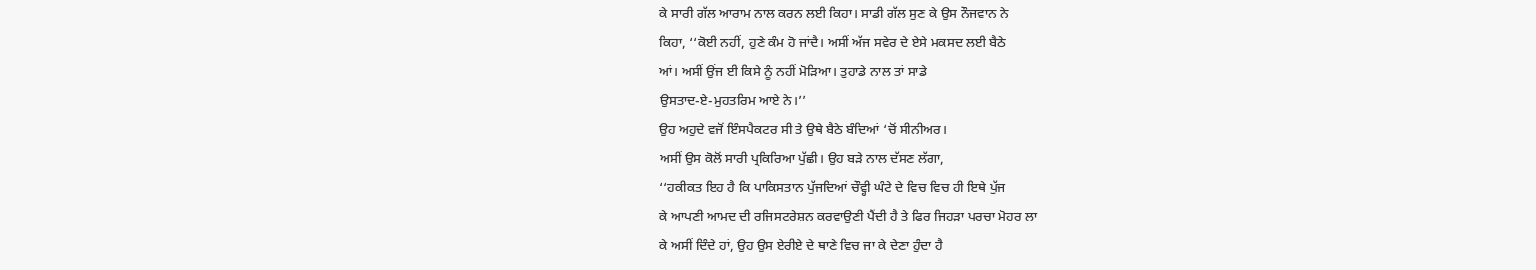ਕੇ ਸਾਰੀ ਗੱਲ ਆਰਾਮ ਨਾਲ ਕਰਨ ਲਈ ਕਿਹਾ। ਸਾਡੀ ਗੱਲ ਸੁਣ ਕੇ ਉਸ ਨੌਜਵਾਨ ਨੇ
ਕਿਹਾ, ‘‘ਕੋਈ ਨਹੀਂ, ਹੁਣੇ ਕੰਮ ਹੋ ਜਾਂਦੈ। ਅਸੀਂ ਅੱਜ ਸਵੇਰ ਦੇ ਏਸੇ ਮਕਸਦ ਲਈ ਬੈਠੇ
ਆਂ। ਅਸੀਂ ਉਂਜ ਈ ਕਿਸੇ ਨੂੰ ਨਹੀਂ ਮੋੜਿਆ। ਤੁਹਾਡੇ ਨਾਲ ਤਾਂ ਸਾਡੇ
ਉਸਤਾਦ-ਏ-ਮੁਹਤਰਿਮ ਆਏ ਨੇ।’’
ਉਹ ਅਹੁਦੇ ਵਜੋਂ ਇੰਸਪੈਕਟਰ ਸੀ ਤੇ ਉਥੇ ਬੈਠੇ ਬੰਦਿਆਂ ‘ਚੋਂ ਸੀਨੀਅਰ।
ਅਸੀਂ ਉਸ ਕੋਲੋਂ ਸਾਰੀ ਪ੍ਰਕਿਰਿਆ ਪੁੱਛੀ। ਉਹ ਬੜੇ ਨਾਲ ਦੱਸਣ ਲੱਗਾ,
‘‘ਹਕੀਕਤ ਇਹ ਹੈ ਕਿ ਪਾਕਿਸਤਾਨ ਪੁੱਜਦਿਆਂ ਚੌਵ੍ਹੀ ਘੰਟੇ ਦੇ ਵਿਚ ਵਿਚ ਹੀ ਇਥੇ ਪੁੱਜ
ਕੇ ਆਪਣੀ ਆਮਦ ਦੀ ਰਜਿਸਟਰੇਸ਼ਨ ਕਰਵਾਉਣੀ ਪੈਂਦੀ ਹੈ ਤੇ ਫਿਰ ਜਿਹੜਾ ਪਰਚਾ ਮੋਹਰ ਲਾ
ਕੇ ਅਸੀਂ ਦਿੰਦੇ ਹਾਂ, ਉਹ ਉਸ ਏਰੀਏ ਦੇ ਥਾਣੇ ਵਿਚ ਜਾ ਕੇ ਦੇਣਾ ਹੁੰਦਾ ਹੈ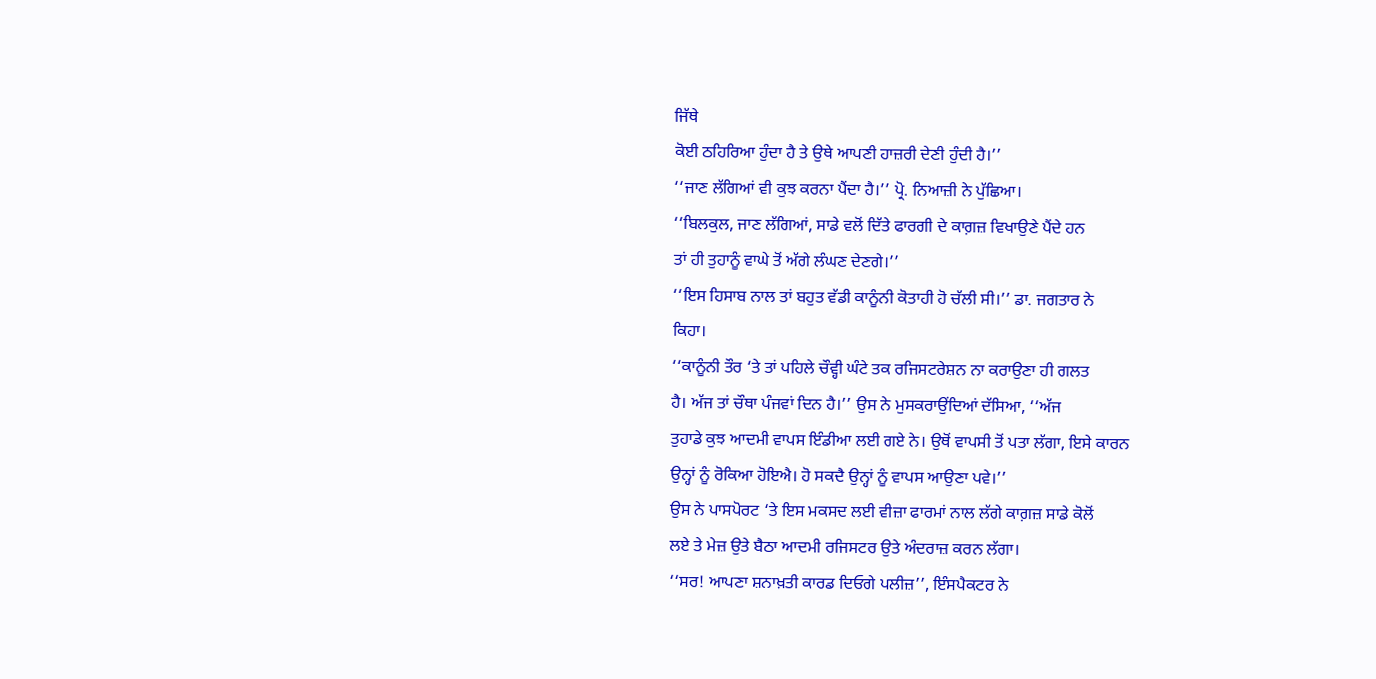ਜਿੱਥੇ
ਕੋਈ ਠਹਿਰਿਆ ਹੁੰਦਾ ਹੈ ਤੇ ਉਥੇ ਆਪਣੀ ਹਾਜ਼ਰੀ ਦੇਣੀ ਹੁੰਦੀ ਹੈ।’’
‘‘ਜਾਣ ਲੱਗਿਆਂ ਵੀ ਕੁਝ ਕਰਨਾ ਪੈਂਦਾ ਹੈ।’’ ਪ੍ਰੋ. ਨਿਆਜ਼ੀ ਨੇ ਪੁੱਛਿਆ।
‘‘ਬਿਲਕੁਲ, ਜਾਣ ਲੱਗਿਆਂ, ਸਾਡੇ ਵਲੋਂ ਦਿੱਤੇ ਫਾਰਗੀ ਦੇ ਕਾਗ਼ਜ਼ ਵਿਖਾਉਣੇ ਪੈਂਦੇ ਹਨ
ਤਾਂ ਹੀ ਤੁਹਾਨੂੰ ਵਾਘੇ ਤੋਂ ਅੱਗੇ ਲੰਘਣ ਦੇਣਗੇ।’’
‘‘ਇਸ ਹਿਸਾਬ ਨਾਲ ਤਾਂ ਬਹੁਤ ਵੱਡੀ ਕਾਨੂੰਨੀ ਕੋਤਾਹੀ ਹੋ ਚੱਲੀ ਸੀ।’’ ਡਾ. ਜਗਤਾਰ ਨੇ
ਕਿਹਾ।
‘‘ਕਾਨੂੰਨੀ ਤੌਰ ‘ਤੇ ਤਾਂ ਪਹਿਲੇ ਚੌਵ੍ਹੀ ਘੰਟੇ ਤਕ ਰਜਿਸਟਰੇਸ਼ਨ ਨਾ ਕਰਾਉਣਾ ਹੀ ਗਲਤ
ਹੈ। ਅੱਜ ਤਾਂ ਚੌਥਾ ਪੰਜਵਾਂ ਦਿਨ ਹੈ।’’ ਉਸ ਨੇ ਮੁਸਕਰਾਉਂਦਿਆਂ ਦੱਸਿਆ, ‘‘ਅੱਜ
ਤੁਹਾਡੇ ਕੁਝ ਆਦਮੀ ਵਾਪਸ ਇੰਡੀਆ ਲਈ ਗਏ ਨੇ। ਉਥੋਂ ਵਾਪਸੀ ਤੋਂ ਪਤਾ ਲੱਗਾ, ਇਸੇ ਕਾਰਨ
ਉਨ੍ਹਾਂ ਨੂੰ ਰੋਕਿਆ ਹੋਇਐ। ਹੋ ਸਕਦੈ ਉਨ੍ਹਾਂ ਨੂੰ ਵਾਪਸ ਆਉਣਾ ਪਵੇ।’’
ਉਸ ਨੇ ਪਾਸਪੋਰਟ ‘ਤੇ ਇਸ ਮਕਸਦ ਲਈ ਵੀਜ਼ਾ ਫਾਰਮਾਂ ਨਾਲ ਲੱਗੇ ਕਾਗ਼ਜ਼ ਸਾਡੇ ਕੋਲੋਂ
ਲਏ ਤੇ ਮੇਜ਼ ਉਤੇ ਬੈਠਾ ਆਦਮੀ ਰਜਿਸਟਰ ਉਤੇ ਅੰਦਰਾਜ਼ ਕਰਨ ਲੱਗਾ।
‘‘ਸਰ! ਆਪਣਾ ਸ਼ਨਾਖ਼ਤੀ ਕਾਰਡ ਦਿਓਗੇ ਪਲੀਜ਼’’, ਇੰਸਪੈਕਟਰ ਨੇ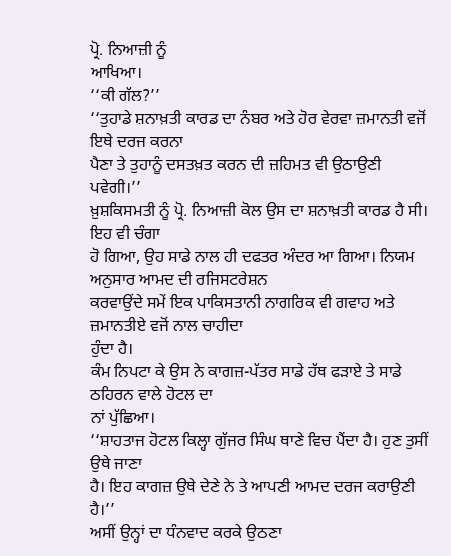ਪ੍ਰੋ. ਨਿਆਜ਼ੀ ਨੂੰ
ਆਖਿਆ।
‘‘ਕੀ ਗੱਲ?’’
‘‘ਤੁਹਾਡੇ ਸ਼ਨਾਖ਼ਤੀ ਕਾਰਡ ਦਾ ਨੰਬਰ ਅਤੇ ਹੋਰ ਵੇਰਵਾ ਜ਼ਮਾਨਤੀ ਵਜੋਂ ਇਥੇ ਦਰਜ ਕਰਨਾ
ਪੈਣਾ ਤੇ ਤੁਹਾਨੂੰ ਦਸਤਖ਼ਤ ਕਰਨ ਦੀ ਜ਼ਹਿਮਤ ਵੀ ਉਠਾਉਣੀ ਪਵੇਗੀ।’’
ਖ਼ੁਸ਼ਕਿਸਮਤੀ ਨੂੰ ਪ੍ਰੋ. ਨਿਆਜ਼ੀ ਕੋਲ ਉਸ ਦਾ ਸ਼ਨਾਖ਼ਤੀ ਕਾਰਡ ਹੈ ਸੀ। ਇਹ ਵੀ ਚੰਗਾ
ਹੋ ਗਿਆ, ਉਹ ਸਾਡੇ ਨਾਲ ਹੀ ਦਫਤਰ ਅੰਦਰ ਆ ਗਿਆ। ਨਿਯਮ ਅਨੁਸਾਰ ਆਮਦ ਦੀ ਰਜਿਸਟਰੇਸ਼ਨ
ਕਰਵਾਉਂਦੇ ਸਮੇਂ ਇਕ ਪਾਕਿਸਤਾਨੀ ਨਾਗਰਿਕ ਵੀ ਗਵਾਹ ਅਤੇ ਜ਼ਮਾਨਤੀਏ ਵਜੋਂ ਨਾਲ ਚਾਹੀਦਾ
ਹੁੰਦਾ ਹੈ।
ਕੰਮ ਨਿਪਟਾ ਕੇ ਉਸ ਨੇ ਕਾਗਜ਼-ਪੱਤਰ ਸਾਡੇ ਹੱਥ ਫੜਾਏ ਤੇ ਸਾਡੇ ਠਹਿਰਨ ਵਾਲੇ ਹੋਟਲ ਦਾ
ਨਾਂ ਪੁੱਛਿਆ।
‘‘ਸ਼ਾਹਤਾਜ ਹੋਟਲ ਕਿਲ੍ਹਾ ਗੁੱਜਰ ਸਿੰਘ ਥਾਣੇ ਵਿਚ ਪੈਂਦਾ ਹੈ। ਹੁਣ ਤੁਸੀਂ ਉਥੇ ਜਾਣਾ
ਹੈ। ਇਹ ਕਾਗਜ਼ ਉਥੇ ਦੇਣੇ ਨੇ ਤੇ ਆਪਣੀ ਆਮਦ ਦਰਜ ਕਰਾਉਣੀ ਹੈ।’’
ਅਸੀਂ ਉਨ੍ਹਾਂ ਦਾ ਧੰਨਵਾਦ ਕਰਕੇ ਉਠਣਾ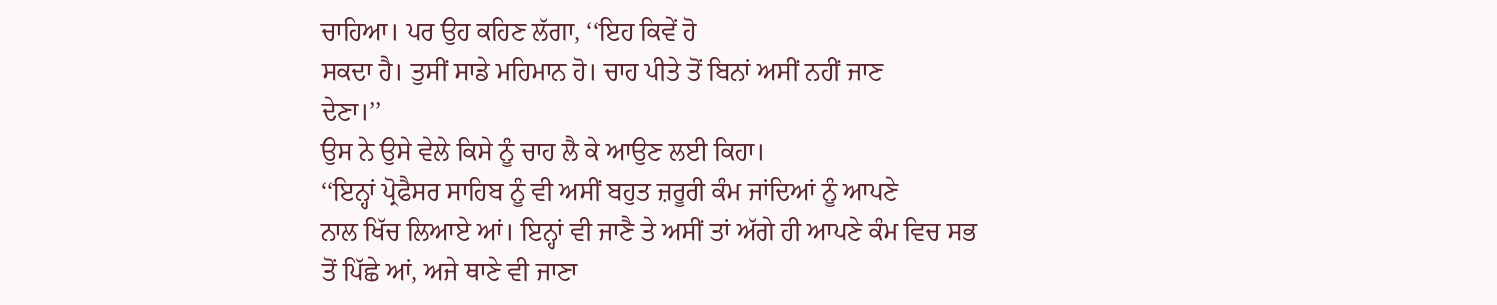ਚਾਹਿਆ। ਪਰ ਉਹ ਕਹਿਣ ਲੱਗਾ, ‘‘ਇਹ ਕਿਵੇਂ ਹੋ
ਸਕਦਾ ਹੈ। ਤੁਸੀਂ ਸਾਡੇ ਮਹਿਮਾਨ ਹੋ। ਚਾਹ ਪੀਤੇ ਤੋਂ ਬਿਨਾਂ ਅਸੀਂ ਨਹੀਂ ਜਾਣ
ਦੇਣਾ।’’
ਉਸ ਨੇ ਉਸੇ ਵੇਲੇ ਕਿਸੇ ਨੂੰ ਚਾਹ ਲੈ ਕੇ ਆਉਣ ਲਈ ਕਿਹਾ।
‘‘ਇਨ੍ਹਾਂ ਪ੍ਰੋਫੈਸਰ ਸਾਹਿਬ ਨੂੰ ਵੀ ਅਸੀਂ ਬਹੁਤ ਜ਼ਰੂਰੀ ਕੰਮ ਜਾਂਦਿਆਂ ਨੂੰ ਆਪਣੇ
ਨਾਲ ਖਿੱਚ ਲਿਆਏ ਆਂ। ਇਨ੍ਹਾਂ ਵੀ ਜਾਣੈ ਤੇ ਅਸੀਂ ਤਾਂ ਅੱਗੇ ਹੀ ਆਪਣੇ ਕੰਮ ਵਿਚ ਸਭ
ਤੋਂ ਪਿੱਛੇ ਆਂ, ਅਜੇ ਥਾਣੇ ਵੀ ਜਾਣਾ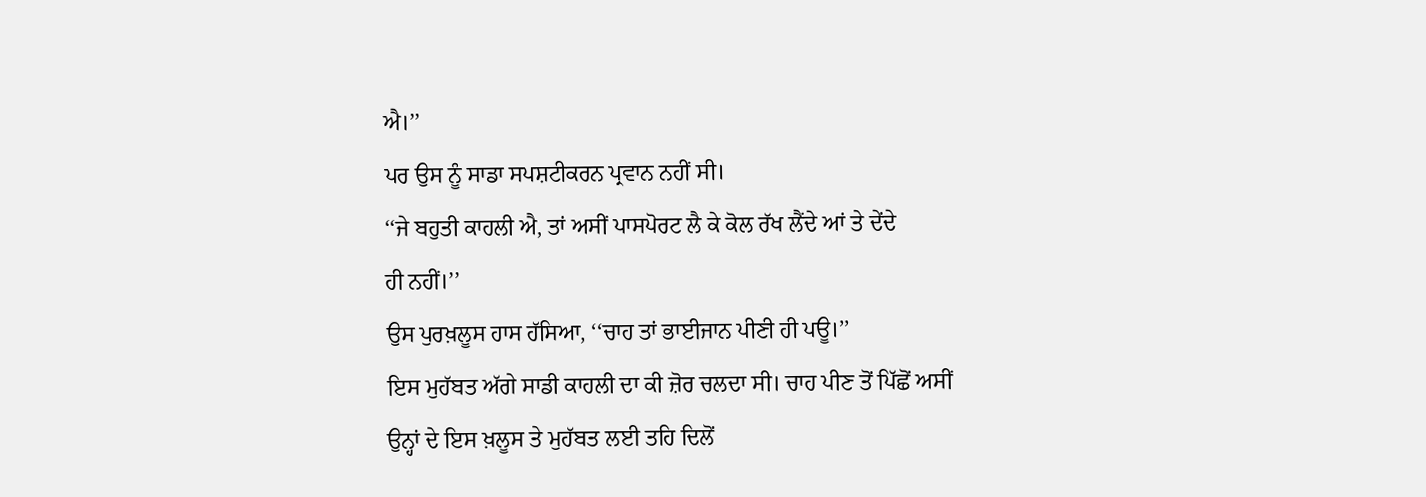ਐ।’’
ਪਰ ਉਸ ਨੂੰ ਸਾਡਾ ਸਪਸ਼ਟੀਕਰਨ ਪ੍ਰਵਾਨ ਨਹੀਂ ਸੀ।
‘‘ਜੇ ਬਹੁਤੀ ਕਾਹਲੀ ਐ, ਤਾਂ ਅਸੀਂ ਪਾਸਪੋਰਟ ਲੈ ਕੇ ਕੋਲ ਰੱਖ ਲੈਂਦੇ ਆਂ ਤੇ ਦੇਂਦੇ
ਹੀ ਨਹੀਂ।’’
ਉਸ ਪੁਰਖ਼ਲੂਸ ਹਾਸ ਹੱਸਿਆ, ‘‘ਚਾਹ ਤਾਂ ਭਾਈਜਾਨ ਪੀਣੀ ਹੀ ਪਊ।’’
ਇਸ ਮੁਹੱਬਤ ਅੱਗੇ ਸਾਡੀ ਕਾਹਲੀ ਦਾ ਕੀ ਜ਼ੋਰ ਚਲਦਾ ਸੀ। ਚਾਹ ਪੀਣ ਤੋਂ ਪਿੱਛੋਂ ਅਸੀਂ
ਉਨ੍ਹਾਂ ਦੇ ਇਸ ਖ਼ਲੂਸ ਤੇ ਮੁਹੱਬਤ ਲਈ ਤਹਿ ਦਿਲੋਂ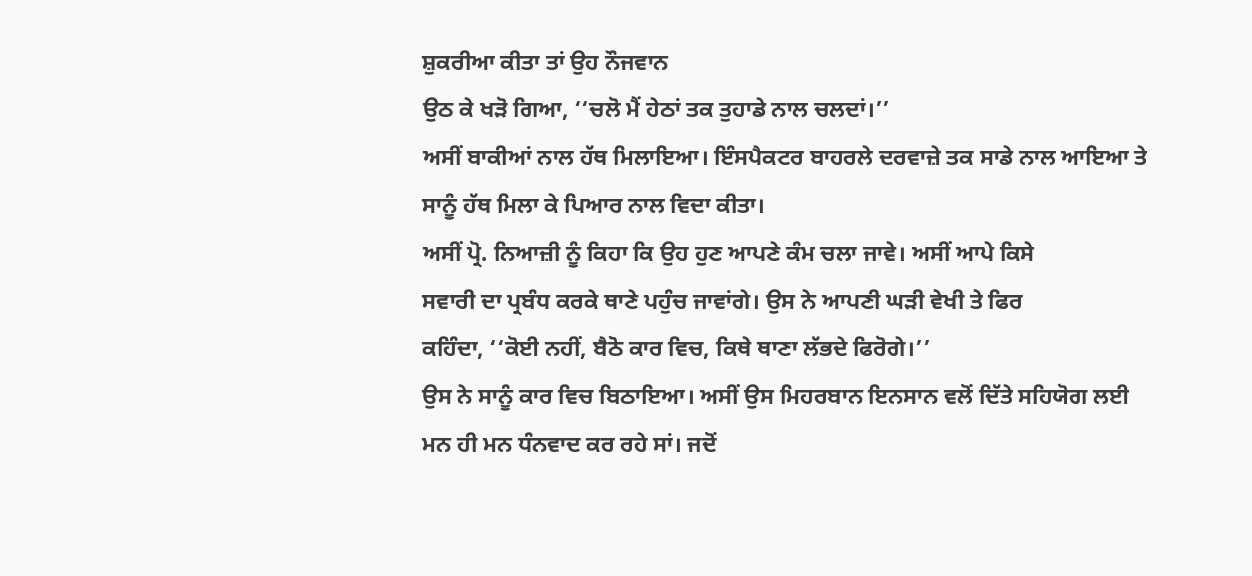ਸ਼ੁਕਰੀਆ ਕੀਤਾ ਤਾਂ ਉਹ ਨੌਜਵਾਨ
ਉਠ ਕੇ ਖੜੋ ਗਿਆ, ‘‘ਚਲੋ ਮੈਂ ਹੇਠਾਂ ਤਕ ਤੁਹਾਡੇ ਨਾਲ ਚਲਦਾਂ।’’
ਅਸੀਂ ਬਾਕੀਆਂ ਨਾਲ ਹੱਥ ਮਿਲਾਇਆ। ਇੰਸਪੈਕਟਰ ਬਾਹਰਲੇ ਦਰਵਾਜ਼ੇ ਤਕ ਸਾਡੇ ਨਾਲ ਆਇਆ ਤੇ
ਸਾਨੂੰ ਹੱਥ ਮਿਲਾ ਕੇ ਪਿਆਰ ਨਾਲ ਵਿਦਾ ਕੀਤਾ।
ਅਸੀਂ ਪ੍ਰੋ. ਨਿਆਜ਼ੀ ਨੂੰ ਕਿਹਾ ਕਿ ਉਹ ਹੁਣ ਆਪਣੇ ਕੰਮ ਚਲਾ ਜਾਵੇ। ਅਸੀਂ ਆਪੇ ਕਿਸੇ
ਸਵਾਰੀ ਦਾ ਪ੍ਰਬੰਧ ਕਰਕੇ ਥਾਣੇ ਪਹੁੰਚ ਜਾਵਾਂਗੇ। ਉਸ ਨੇ ਆਪਣੀ ਘੜੀ ਵੇਖੀ ਤੇ ਫਿਰ
ਕਹਿੰਦਾ, ‘‘ਕੋਈ ਨਹੀਂ, ਬੈਠੋ ਕਾਰ ਵਿਚ, ਕਿਥੇ ਥਾਣਾ ਲੱਭਦੇ ਫਿਰੋਗੇ।’’
ਉਸ ਨੇ ਸਾਨੂੰ ਕਾਰ ਵਿਚ ਬਿਠਾਇਆ। ਅਸੀਂ ਉਸ ਮਿਹਰਬਾਨ ਇਨਸਾਨ ਵਲੋਂ ਦਿੱਤੇ ਸਹਿਯੋਗ ਲਈ
ਮਨ ਹੀ ਮਨ ਧੰਨਵਾਦ ਕਰ ਰਹੇ ਸਾਂ। ਜਦੋਂ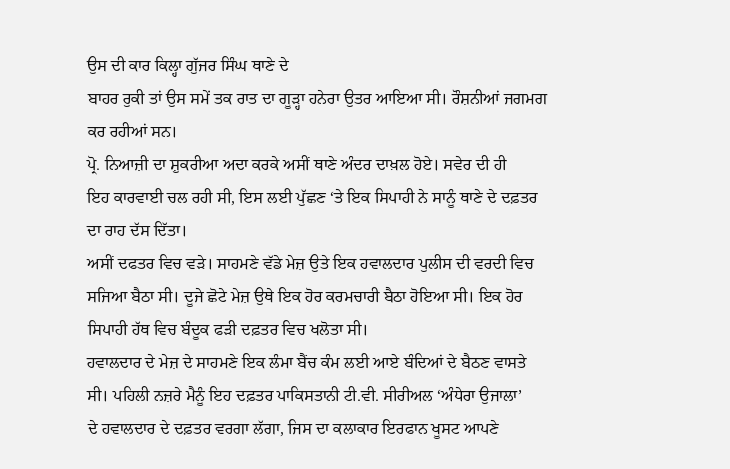ਉਸ ਦੀ ਕਾਰ ਕਿਲ੍ਹਾ ਗੁੱਜਰ ਸਿੰਘ ਥਾਣੇ ਦੇ
ਬਾਹਰ ਰੁਕੀ ਤਾਂ ਉਸ ਸਮੇਂ ਤਕ ਰਾਤ ਦਾ ਗੂੜ੍ਹਾ ਹਨੇਰਾ ਉਤਰ ਆਇਆ ਸੀ। ਰੌਸ਼ਨੀਆਂ ਜਗਮਗ
ਕਰ ਰਹੀਆਂ ਸਨ।
ਪ੍ਰੋ. ਨਿਆਜ਼ੀ ਦਾ ਸ਼ੁਕਰੀਆ ਅਦਾ ਕਰਕੇ ਅਸੀਂ ਥਾਣੇ ਅੰਦਰ ਦਾਖ਼ਲ ਹੋਏ। ਸਵੇਰ ਦੀ ਹੀ
ਇਹ ਕਾਰਵਾਈ ਚਲ ਰਹੀ ਸੀ, ਇਸ ਲਈ ਪੁੱਛਣ ‘ਤੇ ਇਕ ਸਿਪਾਹੀ ਨੇ ਸਾਨੂੰ ਥਾਣੇ ਦੇ ਦਫ਼ਤਰ
ਦਾ ਰਾਹ ਦੱਸ ਦਿੱਤਾ।
ਅਸੀਂ ਦਫਤਰ ਵਿਚ ਵੜੇ। ਸਾਹਮਣੇ ਵੱਡੇ ਮੇਜ਼ ਉਤੇ ਇਕ ਹਵਾਲਦਾਰ ਪੁਲੀਸ ਦੀ ਵਰਦੀ ਵਿਚ
ਸਜਿਆ ਬੈਠਾ ਸੀ। ਦੂਜੇ ਛੋਟੇ ਮੇਜ਼ ਉਥੇ ਇਕ ਹੋਰ ਕਰਮਚਾਰੀ ਬੈਠਾ ਹੋਇਆ ਸੀ। ਇਕ ਹੋਰ
ਸਿਪਾਹੀ ਹੱਥ ਵਿਚ ਬੰਦੂਕ ਫੜੀ ਦਫ਼ਤਰ ਵਿਚ ਖਲੋਤਾ ਸੀ।
ਹਵਾਲਦਾਰ ਦੇ ਮੇਜ਼ ਦੇ ਸਾਹਮਣੇ ਇਕ ਲੰਮਾ ਬੈਂਚ ਕੰਮ ਲਈ ਆਏ ਬੰਦਿਆਂ ਦੇ ਬੈਠਣ ਵਾਸਤੇ
ਸੀ। ਪਹਿਲੀ ਨਜ਼ਰੇ ਮੈਨੂੰ ਇਹ ਦਫ਼ਤਰ ਪਾਕਿਸਤਾਨੀ ਟੀ.ਵੀ. ਸੀਰੀਅਲ ‘ਅੰਧੇਰਾ ਉਜਾਲਾ’
ਦੇ ਹਵਾਲਦਾਰ ਦੇ ਦਫ਼ਤਰ ਵਰਗਾ ਲੱਗਾ, ਜਿਸ ਦਾ ਕਲਾਕਾਰ ਇਰਫਾਨ ਖੂਸਟ ਆਪਣੇ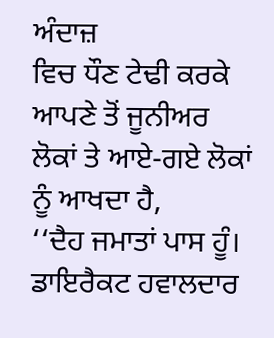ਅੰਦਾਜ਼
ਵਿਚ ਧੌਣ ਟੇਢੀ ਕਰਕੇ ਆਪਣੇ ਤੋਂ ਜੂਨੀਅਰ ਲੋਕਾਂ ਤੇ ਆਏ-ਗਏ ਲੋਕਾਂ ਨੂੰ ਆਖਦਾ ਹੈ,
‘‘ਦੈਹ ਜਮਾਤਾਂ ਪਾਸ ਹੂੰ। ਡਾਇਰੈਕਟ ਹਵਾਲਦਾਰ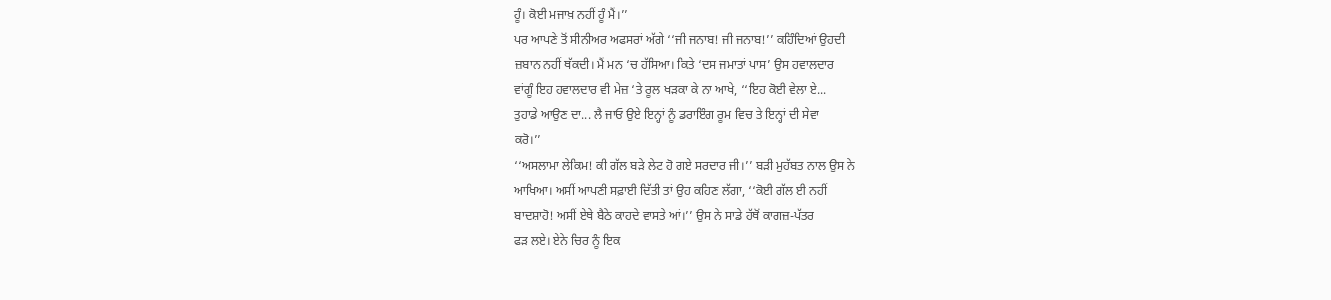ਹੂੰ। ਕੋਈ ਮਜਾਖ਼ ਨਹੀਂ ਹੂੰ ਮੈਂ।’’
ਪਰ ਆਪਣੇ ਤੋਂ ਸੀਨੀਅਰ ਅਫਸਰਾਂ ਅੱਗੇ ‘‘ਜੀ ਜਨਾਬ! ਜੀ ਜਨਾਬ!’’ ਕਹਿੰਦਿਆਂ ਉਹਦੀ
ਜ਼ਬਾਨ ਨਹੀਂ ਥੱਕਦੀ। ਮੈਂ ਮਨ ‘ਚ ਹੱਸਿਆ। ਕਿਤੇ ‘ਦਸ ਜਮਾਤਾਂ ਪਾਸ’ ਉਸ ਹਵਾਲਦਾਰ
ਵਾਂਗੂੰ ਇਹ ਹਵਾਲਦਾਰ ਵੀ ਮੇਜ਼ ‘ਤੇ ਰੂਲ ਖੜਕਾ ਕੇ ਨਾ ਆਖੇ, ‘‘ਇਹ ਕੋਈ ਵੇਲਾ ਏ...
ਤੁਹਾਡੇ ਆਉਣ ਦਾ... ਲੈ ਜਾਓ ਉਏ ਇਨ੍ਹਾਂ ਨੂੰ ਡਰਾਇੰਗ ਰੂਮ ਵਿਚ ਤੇ ਇਨ੍ਹਾਂ ਦੀ ਸੇਵਾ
ਕਰੋ।’’
‘‘ਅਸਲਾਮਾ ਲੇਕਿਮ! ਕੀ ਗੱਲ ਬੜੇ ਲੇਟ ਹੋ ਗਏ ਸਰਦਾਰ ਜੀ।’’ ਬੜੀ ਮੁਹੱਬਤ ਨਾਲ ਉਸ ਨੇ
ਆਖਿਆ। ਅਸੀਂ ਆਪਣੀ ਸਫ਼ਾਈ ਦਿੱਤੀ ਤਾਂ ਉਹ ਕਹਿਣ ਲੱਗਾ, ‘‘ਕੋਈ ਗੱਲ ਈ ਨਹੀਂ
ਬਾਦਸ਼ਾਹੋ! ਅਸੀਂ ਏਥੇ ਬੈਠੇ ਕਾਹਦੇ ਵਾਸਤੇ ਆਂ।’’ ਉਸ ਨੇ ਸਾਡੇ ਹੱਥੋਂ ਕਾਗਜ਼-ਪੱਤਰ
ਫੜ ਲਏ। ਏਨੇ ਚਿਰ ਨੂੰ ਇਕ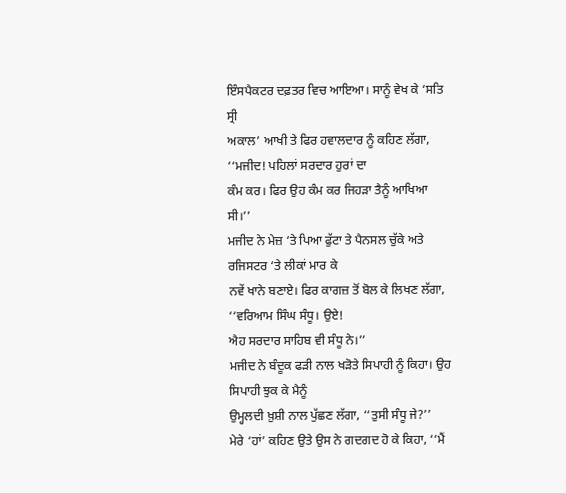ਇੰਸਪੈਕਟਰ ਦਫ਼ਤਰ ਵਿਚ ਆਇਆ। ਸਾਨੂੰ ਵੇਖ ਕੇ ‘ਸਤਿ ਸ੍ਰੀ
ਅਕਾਲ’ ਆਖੀ ਤੇ ਫਿਰ ਹਵਾਲਦਾਰ ਨੂੰ ਕਹਿਣ ਲੱਗਾ, ‘‘ਮਜੀਦ! ਪਹਿਲਾਂ ਸਰਦਾਰ ਹੁਰਾਂ ਦਾ
ਕੰਮ ਕਰ। ਫਿਰ ਉਹ ਕੰਮ ਕਰ ਜਿਹੜਾ ਤੈਨੂੰ ਆਖਿਆ ਸੀ।’’
ਮਜੀਦ ਨੇ ਮੇਜ਼ ‘ਤੇ ਪਿਆ ਫੁੱਟਾ ਤੇ ਪੈਨਸਲ ਚੁੱਕੇ ਅਤੇ ਰਜਿਸਟਰ ‘ਤੇ ਲੀਕਾਂ ਮਾਰ ਕੇ
ਨਵੇਂ ਖਾਨੇ ਬਣਾਏ। ਫਿਰ ਕਾਗਜ਼ ਤੋਂ ਬੋਲ ਕੇ ਲਿਖਣ ਲੱਗਾ, ‘‘ਵਰਿਆਮ ਸਿੰਘ ਸੰਧੂ। ਉਏ!
ਐਹ ਸਰਦਾਰ ਸਾਹਿਬ ਵੀ ਸੰਧੂ ਨੇ।’’
ਮਜੀਦ ਨੇ ਬੰਦੂਕ ਫੜੀ ਨਾਲ ਖੜੋਤੇ ਸਿਪਾਹੀ ਨੂੰ ਕਿਹਾ। ਉਹ ਸਿਪਾਹੀ ਝੁਕ ਕੇ ਮੈਨੂੰ
ਉਮ੍ਹਲਦੀ ਖ਼ੁਸ਼ੀ ਨਾਲ ਪੁੱਛਣ ਲੱਗਾ, ‘‘ਤੁਸੀ ਸੰਧੂ ਜੇ?’’
ਮੇਰੇ ‘ਹਾਂ’ ਕਹਿਣ ਉਤੇ ਉਸ ਨੇ ਗਦਗਦ ਹੋ ਕੇ ਕਿਹਾ, ‘‘ਮੈਂ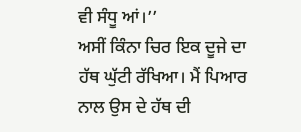ਵੀ ਸੰਧੂ ਆਂ।’’
ਅਸੀਂ ਕਿੰਨਾ ਚਿਰ ਇਕ ਦੂਜੇ ਦਾ ਹੱਥ ਘੁੱਟੀ ਰੱਖਿਆ। ਮੈਂ ਪਿਆਰ ਨਾਲ ਉਸ ਦੇ ਹੱਥ ਦੀ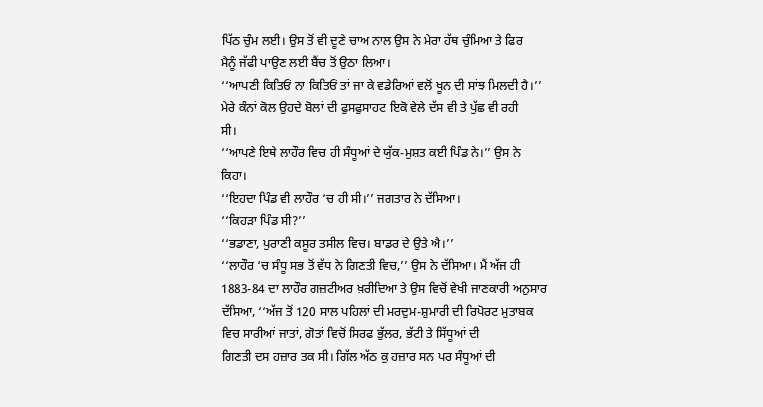ਪਿੱਠ ਚੁੰਮ ਲਈ। ਉਸ ਤੋਂ ਵੀ ਦੂਣੇ ਚਾਅ ਨਾਲ ਉਸ ਨੇ ਮੇਰਾ ਹੱਥ ਚੁੰਮਿਆ ਤੇ ਫਿਰ
ਮੈਨੂੰ ਜੱਫੀ ਪਾਉਣ ਲਈ ਬੈਂਚ ਤੋਂ ਉਠਾ ਲਿਆ।
‘‘ਆਪਣੀ ਕਿਤਿਓਂ ਨਾ ਕਿਤਿਓਂ ਤਾਂ ਜਾ ਕੇ ਵਡੇਰਿਆਂ ਵਲੋਂ ਖੂਨ ਦੀ ਸਾਂਝ ਮਿਲਦੀ ਹੈ।’’
ਮੇਰੇ ਕੰਨਾਂ ਕੋਲ ਉਹਦੇ ਬੋਲਾਂ ਦੀ ਫੁਸਫੁਸਾਹਟ ਇਕੋ ਵੇਲੇ ਦੱਸ ਵੀ ਤੇ ਪੁੱਛ ਵੀ ਰਹੀ
ਸੀ।
‘‘ਆਪਣੇ ਇਥੇ ਲਾਹੌਰ ਵਿਚ ਹੀ ਸੰਧੂਆਂ ਦੇ ਯੁੱਕ-ਮੁਸ਼ਤ ਕਈ ਪਿੰਡ ਨੇ।’’ ਉਸ ਨੇ
ਕਿਹਾ।
‘‘ਇਹਦਾ ਪਿੰਡ ਵੀ ਲਾਹੌਰ ‘ਚ ਹੀ ਸੀ।’’ ਜਗਤਾਰ ਨੇ ਦੱਸਿਆ।
‘‘ਕਿਹੜਾ ਪਿੰਡ ਸੀ?’’
‘‘ਭਡਾਣਾ, ਪੁਰਾਣੀ ਕਸੂਰ ਤਸੀਲ ਵਿਚ। ਬਾਡਰ ਦੇ ਉਤੇ ਐ।’’
‘‘ਲਾਹੌਰ ‘ਚ ਸੰਧੂ ਸਭ ਤੋਂ ਵੱਧ ਨੇ ਗਿਣਤੀ ਵਿਚ,’’ ਉਸ ਨੇ ਦੱਸਿਆ। ਮੈਂ ਅੱਜ ਹੀ
1883-84 ਦਾ ਲਾਹੌਰ ਗਜ਼ਟੀਅਰ ਖ਼ਰੀਦਿਆ ਤੇ ਉਸ ਵਿਚੋਂ ਵੇਖੀ ਜਾਣਕਾਰੀ ਅਨੁਸਾਰ
ਦੱਸਿਆ, ‘‘ਅੱਜ ਤੋਂ 120 ਸਾਲ ਪਹਿਲਾਂ ਦੀ ਮਰਦੁਮ-ਸ਼ੁਮਾਰੀ ਦੀ ਰਿਪੋਰਟ ਮੁਤਾਬਕ
ਵਿਚ ਸਾਰੀਆਂ ਜਾਤਾਂ, ਗੋਤਾਂ ਵਿਚੋਂ ਸਿਰਫ ਭੁੱਲਰ, ਭੱਟੀ ਤੇ ਸਿੱਧੂਆਂ ਦੀ
ਗਿਣਤੀ ਦਸ ਹਜ਼ਾਰ ਤਕ ਸੀ। ਗਿੱਲ ਅੱਠ ਕੁ ਹਜ਼ਾਰ ਸਨ ਪਰ ਸੰਧੂਆਂ ਦੀ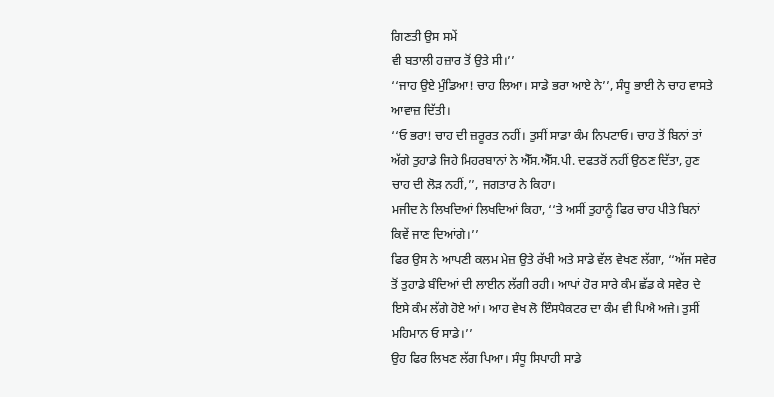ਗਿਣਤੀ ਉਸ ਸਮੇਂ
ਵੀ ਬਤਾਲੀ ਹਜ਼ਾਰ ਤੋਂ ਉਤੇ ਸੀ।’’
‘‘ਜਾਹ ਉਏ ਮੁੰਡਿਆ! ਚਾਹ ਲਿਆ। ਸਾਡੇ ਭਰਾ ਆਏ ਨੇ’’, ਸੰਧੂ ਭਾਈ ਨੇ ਚਾਹ ਵਾਸਤੇ
ਆਵਾਜ਼ ਦਿੱਤੀ।
‘‘ਓ ਭਰਾ! ਚਾਹ ਦੀ ਜ਼ਰੂਰਤ ਨਹੀਂ। ਤੁਸੀਂ ਸਾਡਾ ਕੰਮ ਨਿਪਟਾਓ। ਚਾਹ ਤੋਂ ਬਿਨਾਂ ਤਾਂ
ਅੱਗੇ ਤੁਹਾਡੇ ਜਿਹੇ ਮਿਹਰਬਾਨਾਂ ਨੇ ਐੱਸ.ਐੱਸ.ਪੀ. ਦਫਤਰੋਂ ਨਹੀਂ ਉਠਣ ਦਿੱਤਾ, ਹੁਣ
ਚਾਹ ਦੀ ਲੋੜ ਨਹੀਂ,’’, ਜਗਤਾਰ ਨੇ ਕਿਹਾ।
ਮਜੀਦ ਨੇ ਲਿਖਦਿਆਂ ਲਿਖਦਿਆਂ ਕਿਹਾ, ‘‘ਤੇ ਅਸੀਂ ਤੁਹਾਨੂੰ ਫਿਰ ਚਾਹ ਪੀਤੇ ਬਿਨਾਂ
ਕਿਵੇਂ ਜਾਣ ਦਿਆਂਗੇ।’’
ਫਿਰ ਉਸ ਨੇ ਆਪਣੀ ਕਲਮ ਮੇਜ਼ ਉਤੇ ਰੱਖੀ ਅਤੇ ਸਾਡੇ ਵੱਲ ਵੇਖਣ ਲੱਗਾ, ‘‘ਅੱਜ ਸਵੇਰ
ਤੋਂ ਤੁਹਾਡੇ ਬੰਦਿਆਂ ਦੀ ਲਾਈਨ ਲੱਗੀ ਰਹੀ। ਆਪਾਂ ਹੋਰ ਸਾਰੇ ਕੰਮ ਛੱਡ ਕੇ ਸਵੇਰ ਦੇ
ਇਸੇ ਕੰਮ ਲੱਗੇ ਹੋਏ ਆਂ। ਆਹ ਵੇਖ ਲੋ ਇੰਸਪੈਕਟਰ ਦਾ ਕੰਮ ਵੀ ਪਿਐ ਅਜੇ। ਤੁਸੀਂ
ਮਹਿਮਾਨ ਓ ਸਾਡੇ।’’
ਉਹ ਫਿਰ ਲਿਖਣ ਲੱਗ ਪਿਆ। ਸੰਧੂ ਸਿਪਾਹੀ ਸਾਡੇ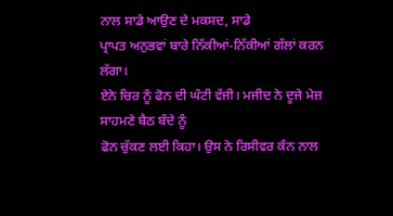ਨਾਲ ਸਾਡੇ ਆਉਣ ਦੇ ਮਕਸਦ, ਸਾਡੇ
ਪ੍ਰਾਪਤ ਅਨੁਭਵਾਂ ਬਾਰੇ ਨਿੱਕੀਆਂ-ਨਿੱਕੀਆਂ ਗੱਲਾਂ ਕਰਨ ਲੱਗਾ।
ਏਨੇ ਚਿਰ ਨੂੰ ਫੋਨ ਦੀ ਘੰਟੀ ਵੱਜੀ। ਮਜੀਦ ਨੇ ਦੂਜੇ ਮੇਜ਼ ਸਾਹਮਣੇ ਬੈਠ ਬੰਦੇ ਨੂੰ
ਫੋਨ ਚੁੱਕਣ ਲਈ ਕਿਹਾ। ਉਸ ਨੇ ਰਿਸੀਵਰ ਕੰਨ ਨਾਲ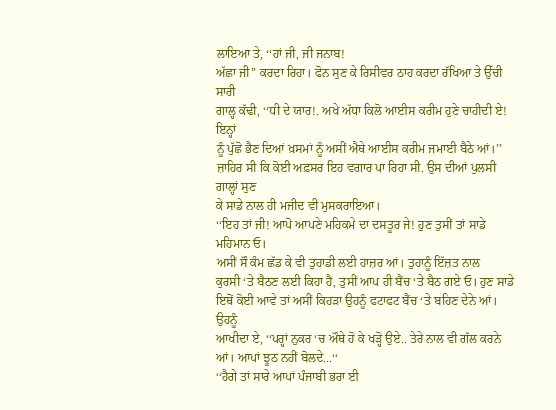ਲਾਇਆ ਤੇ, ‘‘ਹਾਂ ਜੀ, ਜੀ ਜਨਾਬ!
ਅੱਛਾ ਜੀ’’ ਕਰਦਾ ਰਿਹਾ। ਫੋਨ ਸੁਣ ਕੇ ਰਿਸੀਵਰ ਠਾਹ ਕਰਦਾ ਰੱਖਿਆ ਤੇ ਉੱਚੀ ਸਾਰੀ
ਗਾਲ੍ਹ ਕੱਢੀ, ‘‘ਧੀ ਦੇ ਯਾਰ!. ਅਖੇ ਅੱਧਾ ਕਿਲੋ ਆਈਸ ਕਰੀਮ ਹੁਣੇ ਚਾਹੀਦੀ ਏ! ਇਨ੍ਹਾਂ
ਨੂੰ ਪੁੱਛੋ ਭੈਣ ਦਿਆਂ ਖ਼ਸਮਾਂ ਨੂੰ ਅਸੀਂ ਐਥੇ ਆਈਸ ਕਰੀਮ ਜਮਾਈ ਬੈਠੇ ਆਂ।’’
ਜ਼ਾਹਿਰ ਸੀ ਕਿ ਕੋਈ ਅਫ਼ਸਰ ਇਹ ਵਗਾਰ ਪਾ ਰਿਹਾ ਸੀ. ਉਸ ਦੀਆਂ ਪੁਲਸੀ ਗਾਲ੍ਹਾਂ ਸੁਣ
ਕੇ ਸਾਡੇ ਨਾਲ ਹੀ ਮਜੀਦ ਵੀ ਮੁਸਕਰਾਇਆ।
‘‘ਇਹ ਤਾਂ ਜੀ! ਆਪੋ ਆਪਣੇ ਮਹਿਕਮੇ ਦਾ ਦਸਤੂਰ ਜੇ! ਹੁਣ ਤੁਸੀਂ ਤਾਂ ਸਾਡੇ ਮਹਿਮਾਨ ਓ।
ਅਸੀਂ ਸੌ ਕੰਮ ਛੱਡ ਕੇ ਵੀ ਤੁਹਾਡੀ ਲਈ ਹਾਜ਼ਰ ਆਂ। ਤੁਹਾਨੂੰ ਇੱਜ਼ਤ ਨਾਲ
ਕੁਰਸੀ ‘ਤੇ ਬੈਠਣ ਲਈ ਕਿਹਾ ਹੈ, ਤੁਸੀਂ ਆਪ ਹੀ ਬੈਂਚ ‘ਤੇ ਬੈਠ ਗਏ ਓ। ਹੁਣ ਸਾਡੇ
ਇਥੋਂ ਕੋਈ ਆਵੇ ਤਾਂ ਅਸੀਂ ਕਿਹੜਾ ਉਹਨੂੰ ਫਟਾਫਟ ਬੈਂਚ ‘ਤੇ ਬਹਿਣ ਦੇਨੇ ਆਂ। ਉਹਨੂੰ
ਆਖੀਦਾ ਏ, ‘‘ਪਰ੍ਹਾਂ ਨੁਕਰ ‘ਚ ਔਥੇ ਹੋ ਕੇ ਖੜ੍ਹੋ ਉਏ.. ਤੇਰੇ ਨਾਲ ਵੀ ਗੱਲ ਕਰਨੇ
ਆਂ। ਆਪਾਂ ਝੂਠ ਨਹੀਂ ਬੋਲਦੇ...‘‘
‘‘ਹੈਗੇ ਤਾਂ ਸਾਰੇ ਆਪਾਂ ਪੰਜਾਬੀ ਭਰਾ ਈ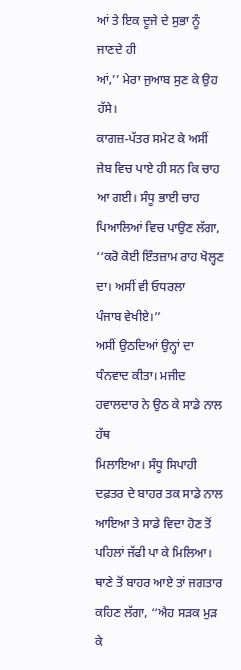ਆਂ ਤੇ ਇਕ ਦੂਜੇ ਦੇ ਸੁਭਾ ਨੂੰ ਜਾਣਦੇ ਹੀ
ਆਂ,’’ ਮੇਰਾ ਜੁਆਬ ਸੁਣ ਕੇ ਉਹ ਹੱਸੇ।
ਕਾਗਜ਼-ਪੱਤਰ ਸਮੇਟ ਕੇ ਅਸੀਂ ਜੇਬ ਵਿਚ ਪਾਏ ਹੀ ਸਨ ਕਿ ਚਾਹ ਆ ਗਈ। ਸੰਧੂ ਭਾਈ ਚਾਹ
ਪਿਆਲਿਆਂ ਵਿਚ ਪਾਉਣ ਲੱਗਾ, ‘‘ਕਰੋ ਕੋਈ ਇੰਤਜ਼ਾਮ ਰਾਹ ਖੋਲ੍ਹਣ ਦਾ। ਅਸੀਂ ਵੀ ਓਧਰਲਾ
ਪੰਜਾਬ ਵੇਖੀਏ।’’
ਅਸੀਂ ਉਠਦਿਆਂ ਉਨ੍ਹਾਂ ਦਾ ਧੰਨਵਾਦ ਕੀਤਾ। ਮਜੀਦ ਹਵਾਲਦਾਰ ਨੇ ਉਠ ਕੇ ਸਾਡੇ ਨਾਲ ਹੱਥ
ਮਿਲਾਇਆ। ਸੰਧੂ ਸਿਪਾਹੀ ਦਫ਼ਤਰ ਦੇ ਬਾਹਰ ਤਕ ਸਾਡੇ ਨਾਲ ਆਇਆ ਤੇ ਸਾਡੇ ਵਿਦਾ ਹੋਣ ਤੋਂ
ਪਹਿਲਾਂ ਜੱਫੀ ਪਾ ਕੇ ਮਿਲਿਆ।
ਥਾਣੇ ਤੋਂ ਬਾਹਰ ਆਏ ਤਾਂ ਜਗਤਾਰ ਕਹਿਣ ਲੱਗਾ, ‘‘ਐਹ ਸੜਕ ਮੁੜ ਕੇ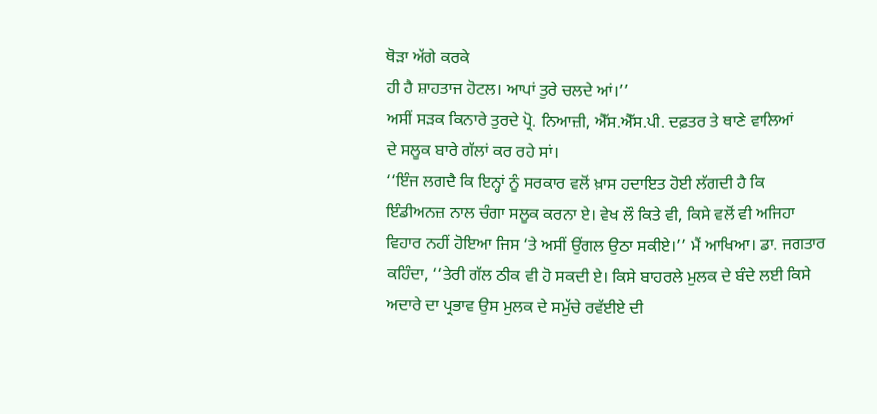ਥੋੜਾ ਅੱਗੇ ਕਰਕੇ
ਹੀ ਹੈ ਸ਼ਾਹਤਾਜ ਹੋਟਲ। ਆਪਾਂ ਤੁਰੇ ਚਲਦੇ ਆਂ।’’
ਅਸੀਂ ਸੜਕ ਕਿਨਾਰੇ ਤੁਰਦੇ ਪ੍ਰੋ. ਨਿਆਜ਼ੀ, ਐੱਸ.ਐੱਸ.ਪੀ. ਦਫ਼ਤਰ ਤੇ ਥਾਣੇ ਵਾਲਿਆਂ
ਦੇ ਸਲੂਕ ਬਾਰੇ ਗੱਲਾਂ ਕਰ ਰਹੇ ਸਾਂ।
‘‘ਇੰਜ ਲਗਦੈ ਕਿ ਇਨ੍ਹਾਂ ਨੂੰ ਸਰਕਾਰ ਵਲੋਂ ਖ਼ਾਸ ਹਦਾਇਤ ਹੋਈ ਲੱਗਦੀ ਹੈ ਕਿ
ਇੰਡੀਅਨਜ਼ ਨਾਲ ਚੰਗਾ ਸਲੂਕ ਕਰਨਾ ਏ। ਵੇਖ ਲੌ ਕਿਤੇ ਵੀ, ਕਿਸੇ ਵਲੋਂ ਵੀ ਅਜਿਹਾ
ਵਿਹਾਰ ਨਹੀਂ ਹੋਇਆ ਜਿਸ ‘ਤੇ ਅਸੀਂ ਉਂਗਲ ਉਠਾ ਸਕੀਏ।’’ ਮੈਂ ਆਖਿਆ। ਡਾ. ਜਗਤਾਰ
ਕਹਿੰਦਾ, ‘‘ਤੇਰੀ ਗੱਲ ਠੀਕ ਵੀ ਹੋ ਸਕਦੀ ਏ। ਕਿਸੇ ਬਾਹਰਲੇ ਮੁਲਕ ਦੇ ਬੰਦੇ ਲਈ ਕਿਸੇ
ਅਦਾਰੇ ਦਾ ਪ੍ਰਭਾਵ ਉਸ ਮੁਲਕ ਦੇ ਸਮੁੱਚੇ ਰਵੱਈਏ ਦੀ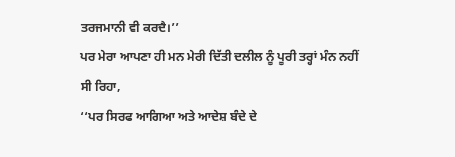ਤਰਜਮਾਨੀ ਵੀ ਕਰਦੈ।’’
ਪਰ ਮੇਰਾ ਆਪਣਾ ਹੀ ਮਨ ਮੇਰੀ ਦਿੱਤੀ ਦਲੀਲ ਨੂੰ ਪੂਰੀ ਤਰ੍ਹਾਂ ਮੰਨ ਨਹੀਂ ਸੀ ਰਿਹਾ,
‘‘ਪਰ ਸਿਰਫ ਆਗਿਆ ਅਤੇ ਆਦੇਸ਼ ਬੰਦੇ ਦੇ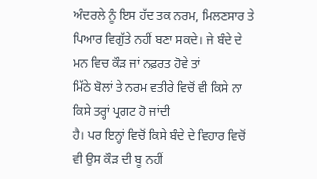ਅੰਦਰਲੇ ਨੂੰ ਇਸ ਹੱਦ ਤਕ ਨਰਮ, ਮਿਲਣਸਾਰ ਤੇ
ਪਿਆਰ ਵਿਗੁੱਤੇ ਨਹੀਂ ਬਣਾ ਸਕਦੇ। ਜੇ ਬੰਦੇ ਦੇ ਮਨ ਵਿਚ ਕੌੜ ਜਾਂ ਨਫ਼ਰਤ ਹੋਵੇ ਤਾਂ
ਮਿੱਠੇ ਬੋਲਾਂ ਤੇ ਨਰਮ ਵਤੀਰੇ ਵਿਚੋਂ ਵੀ ਕਿਸੇ ਨਾ ਕਿਸੇ ਤਰ੍ਹਾਂ ਪ੍ਰਗਟ ਹੋ ਜਾਂਦੀ
ਹੈ। ਪਰ ਇਨ੍ਹਾਂ ਵਿਚੋਂ ਕਿਸੇ ਬੰਦੇ ਦੇ ਵਿਹਾਰ ਵਿਚੋਂ ਵੀ ਉਸ ਕੌੜ ਦੀ ਬੂ ਨਹੀਂ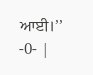ਆਈ।’’
-0- |